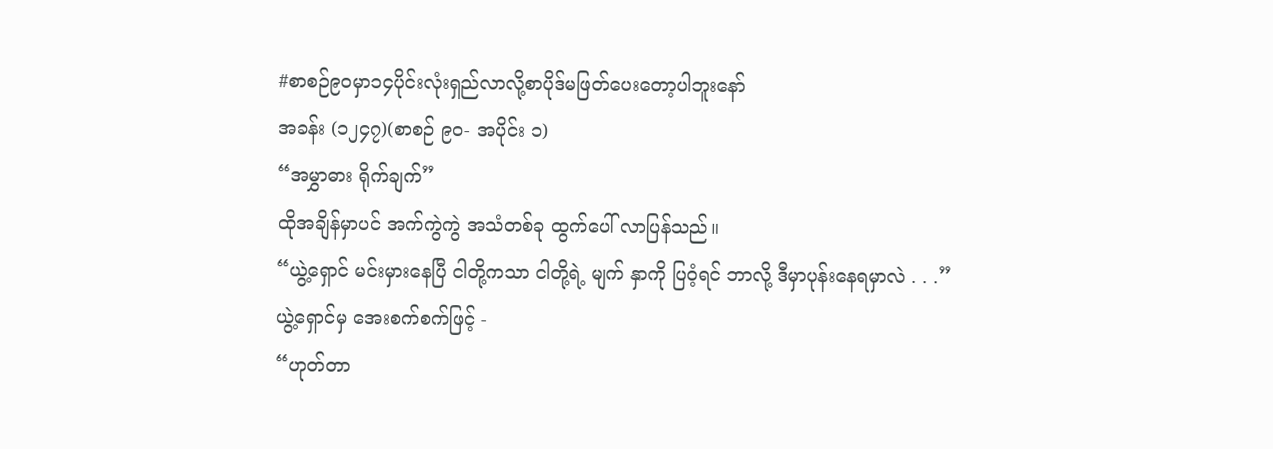#စာစဉ်၉၀မှာ၁၄ပိုင်းလုံးရှည်လာလို့စာပိုဒ်မဖြတ်ပေးတော့ပါဘူးနော်
အခန်း (၁၂၄၇)(စာစဉ် ၉၀- အပိုင်း ၁)
“အမွှာဓား ရိုက်ချက်”
ထိုအချိန်မှာပင် အက်ကွဲကွဲ အသံတစ်ခု ထွက်ပေါ် လာပြန်သည်။
“ယွဲ့ရှောင် မင်းမှားနေပြီ ငါတို့ကသာ ငါတို့ရဲ့ မျက် နှာကို ပြဝံ့ရင် ဘာလို့ ဒီမှာပုန်းနေရမှာလဲ . . .”
ယွဲ့ရှောင်မှ အေးစက်စက်ဖြင့် -
“ဟုတ်တာ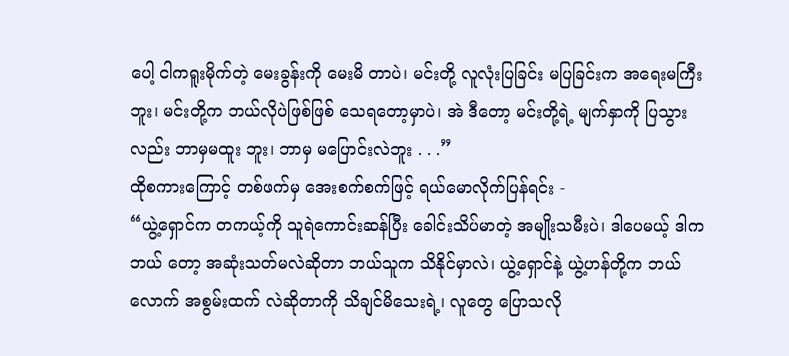ပေါ့ ငါကရူးမိုက်တဲ့ မေးခွန်းကို မေးမိ တာပဲ၊ မင်းတို့ လူလုံးပြခြင်း မပြခြင်းက အရေးမကြီး ဘူး၊ မင်းတို့က ဘယ်လိုပဲဖြစ်ဖြစ် သေရတော့မှာပဲ၊ အဲ ဒီတော့ မင်းတို့ရဲ့ မျက်နှာကို ပြသွားလည်း ဘာမှမထူး ဘူး၊ ဘာမှ မပြောင်းလဲဘူး . . .”
ထိုစကားကြောင့် တစ်ဖက်မှ အေးစက်စက်ဖြင့် ရယ်မောလိုက်ပြန်ရင်း -
“ယွဲ့ရှောင်က တကယ့်ကို သူရဲကောင်းဆန်ပြီး ခေါင်းသိပ်မာတဲ့ အမျိုးသမီးပဲ၊ ဒါပေမယ့် ဒါကဘယ် တော့ အဆုံးသတ်မလဲဆိုတာ ဘယ်သူက သိနိုင်မှာလဲ၊ ယွဲ့ရှောင်နဲ့ ယွဲ့ဟန်တို့က ဘယ်လောက် အစွမ်းထက် လဲဆိုတာကို သိချင်မိသေးရဲ့၊ လူတွေ ပြောသလို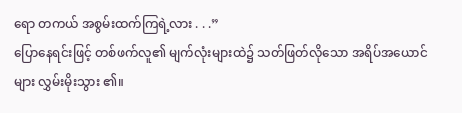ရော တကယ် အစွမ်းထက်ကြရဲ့လား . . .”
ပြောနေရင်းဖြင့် တစ်ဖက်လူ၏ မျက်လုံးများထဲ၌ သတ်ဖြတ်လိုသော အရိပ်အယောင်များ လွှမ်းမိုးသွား ၏။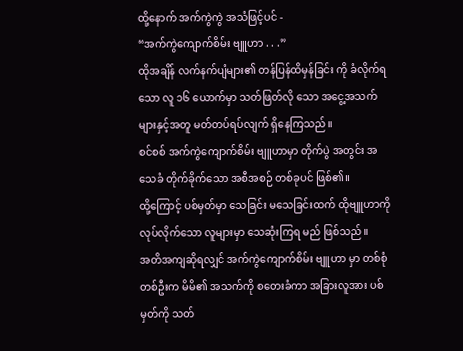ထို့နောက် အက်ကွဲကွဲ အသံဖြင့်ပင် -
“အက်ကွဲကျောက်စိမ်း ဗျူဟာ . . .”
ထိုအချိန် လက်နက်ပျံများ၏ တန်ပြန်ထိမှန်ခြင်း ကို ခံလိုက်ရသော လူ ၁၆ ယောက်မှာ သတ်ဖြတ်လို သော အငွေ့အသက်များနှင့်အတူ မတ်တပ်ရပ်လျက် ရှိနေကြသည်။
စင်စစ် အက်ကွဲကျောက်စိမ်း ဗျူဟာမှာ တိုက်ပွဲ အတွင်း အသေခံ တိုက်ခိုက်သော အစီအစဉ် တစ်ခုပင် ဖြစ်၏။
ထို့ကြောင့် ပစ်မှတ်မှာ သေခြင်း မသေခြင်းထက် ထိုဗျူဟာကို လုပ်လိုက်သော လူများမှာ သေဆုံးကြရ မည် ဖြစ်သည်။
အတိအကျဆိုရလျှင် အက်ကွဲကျောက်စိမ်း ဗျူဟာ မှာ တစ်စုံတစ်ဦးက မိမိ၏ အသက်ကို စတေးခံကာ အခြားလူအား ပစ်မှတ်ကို သတ်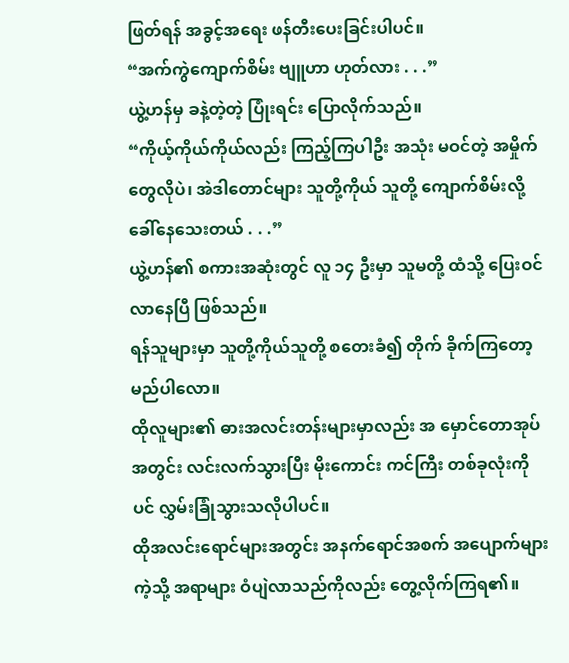ဖြတ်ရန် အခွင့်အရေး ဖန်တီးပေးခြင်းပါပင်။
“အက်ကွဲကျောက်စိမ်း ဗျူဟာ ဟုတ်လား . . .”
ယွဲ့ဟန်မှ ခနဲ့တဲ့တဲ့ ပြုံးရင်း ပြောလိုက်သည်။
“ကိုယ့်ကိုယ်ကိုယ်လည်း ကြည့်ကြပါဦး အသုံး မဝင်တဲ့ အမှိုက်တွေလိုပဲ၊ အဲဒါတောင်များ သူတို့ကိုယ် သူတို့ ကျောက်စိမ်းလို့ ခေါ်နေသေးတယ် . . .”
ယွဲ့ဟန်၏ စကားအဆုံးတွင် လူ ၁၄ ဦးမှာ သူမတို့ ထံသို့ ပြေးဝင်လာနေပြီ ဖြစ်သည်။
ရန်သူများမှာ သူတို့ကိုယ်သူတို့ စတေးခံ၍ တိုက် ခိုက်ကြတော့မည်ပါလော။
ထိုလူများ၏ ဓားအလင်းတန်းများမှာလည်း အ မှောင်တောအုပ်အတွင်း လင်းလက်သွားပြီး မိုးကောင်း ကင်ကြီး တစ်ခုလုံးကိုပင် လွှမ်းခြုံသွားသလိုပါပင်။
ထိုအလင်းရောင်များအတွင်း အနက်ရောင်အစက် အပျောက်များကဲ့သို့ အရာများ ဝံပျဲလာသည်ကိုလည်း တွေ့လိုက်ကြရ၏။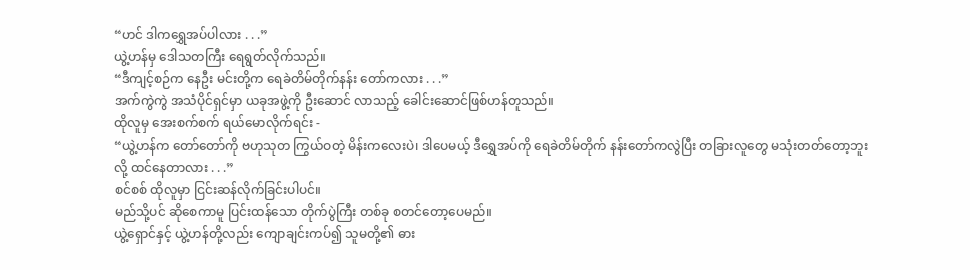“ဟင် ဒါကရွှေအပ်ပါလား . . .”
ယွဲ့ဟန်မှ ဒေါသတကြီး ရေရွတ်လိုက်သည်။
“ဒီကျင့်စဉ်က နေဦး မင်းတို့က ရေခဲတိမ်တိုက်နန်း တော်ကလား . . .”
အက်ကွဲကွဲ အသံပိုင်ရှင်မှာ ယခုအဖွဲ့ကို ဦးဆောင် လာသည့် ခေါင်းဆောင်ဖြစ်ဟန်တူသည်။
ထိုလူမှ အေးစက်စက် ရယ်မောလိုက်ရင်း -
“ယွဲ့ဟန်က တော်တော်ကို ဗဟုသုတ ကြွယ်ဝတဲ့ မိန်းကလေးပဲ၊ ဒါပေမယ့် ဒီရွှေအပ်ကို ရေခဲတိမ်တိုက် နန်းတော်ကလွဲပြီး တခြားလူတွေ မသုံးတတ်တော့ဘူး လို့ ထင်နေတာလား . . .”
စင်စစ် ထိုလူမှာ ငြင်းဆန်လိုက်ခြင်းပါပင်။
မည်သို့ပင် ဆိုစေကာမူ ပြင်းထန်သော တိုက်ပွဲကြီး တစ်ခု စတင်တော့ပေမည်။
ယွဲ့ရှောင်နှင့် ယွဲ့ဟန်တို့လည်း ကျောချင်းကပ်၍ သူမတို့၏ ဓား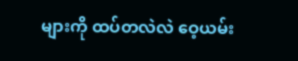များကို ထပ်တလဲလဲ ဝေ့ယမ်း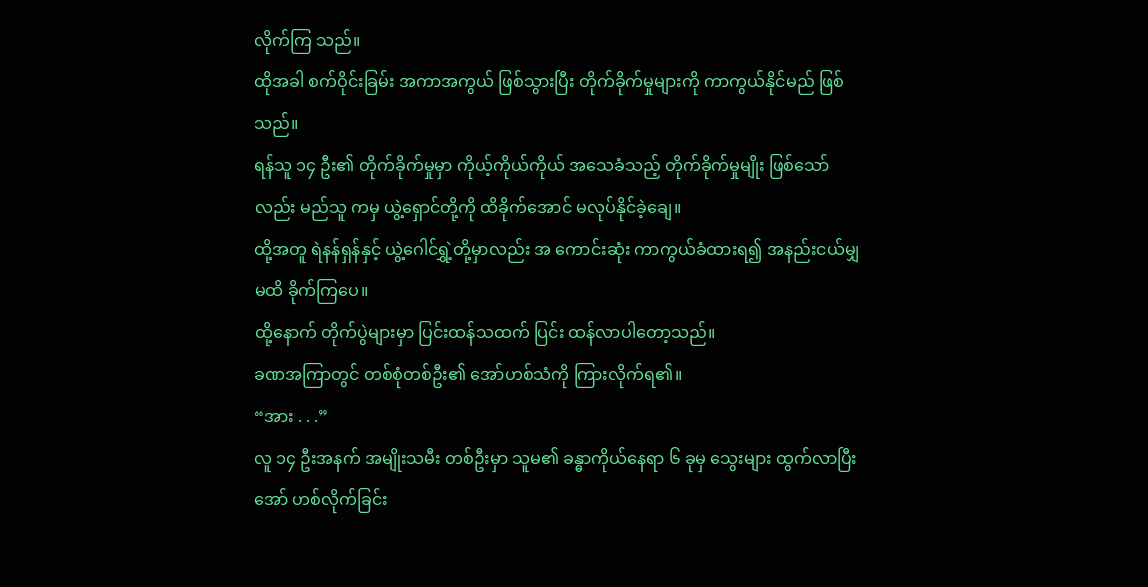လိုက်ကြ သည်။
ထိုအခါ စက်ဝိုင်းခြမ်း အကာအကွယ် ဖြစ်သွားပြီး တိုက်ခိုက်မှုများကို ကာကွယ်နိုင်မည် ဖြစ်သည်။
ရန်သူ ၁၄ ဦး၏ တိုက်ခိုက်မှုမှာ ကိုယ့်ကိုယ်ကိုယ် အသေခံသည့် တိုက်ခိုက်မှုမျိုး ဖြစ်သော်လည်း မည်သူ ကမှ ယွဲ့ရှောင်တို့ကို ထိခိုက်အောင် မလုပ်နိုင်ခဲ့ချေ။
ထို့အတူ ရဲနန်ရှန်နှင့် ယွဲ့ဂေါင်ရွှဲ့တို့မှာလည်း အ ကောင်းဆုံး ကာကွယ်ခံထားရ၍ အနည်းငယ်မျှ မထိ ခိုက်ကြပေ။
ထို့နောက် တိုက်ပွဲများမှာ ပြင်းထန်သထက် ပြင်း ထန်လာပါတော့သည်။
ခဏအကြာတွင် တစ်စုံတစ်ဦး၏ အော်ဟစ်သံကို ကြားလိုက်ရ၏။
“အား . . .”
လူ ၁၄ ဦးအနက် အမျိုးသမီး တစ်ဦးမှာ သူမ၏ ခန္ဓာကိုယ်နေရာ ၆ ခုမှ သွေးများ ထွက်လာပြီး အော် ဟစ်လိုက်ခြင်း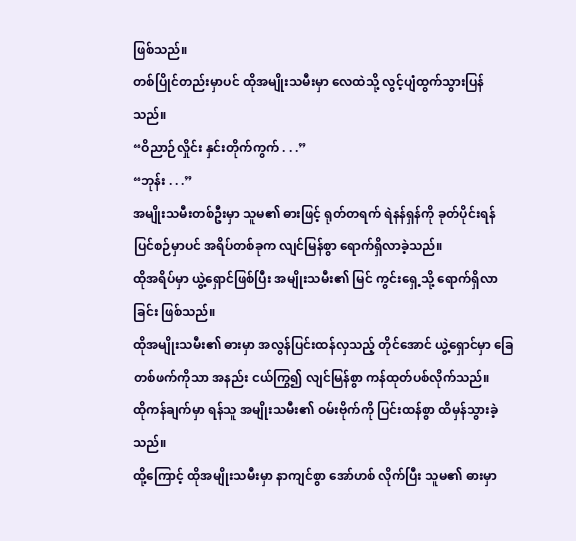ဖြစ်သည်။
တစ်ပြိုင်တည်းမှာပင် ထိုအမျိုးသမီးမှာ လေထဲသို့ လွင့်ပျံထွက်သွားပြန်သည်။
“ဝိညာဉ်လှိုင်း နှင်းတိုက်ကွက် . . .”
“ဘုန်း . . .”
အမျိုးသမီးတစ်ဦးမှာ သူမ၏ ဓားဖြင့် ရုတ်တရက် ရဲနန်ရှန်ကို ခုတ်ပိုင်းရန် ပြင်စဉ်မှာပင် အရိပ်တစ်ခုက လျင်မြန်စွာ ရောက်ရှိလာခဲ့သည်။
ထိုအရိပ်မှာ ယွဲ့ရှောင်ဖြစ်ပြီး အမျိုးသမီး၏ မြင် ကွင်းရှေ့သို့ ရောက်ရှိလာခြင်း ဖြစ်သည်။
ထိုအမျိုးသမီး၏ ဓားမှာ အလွန်ပြင်းထန်လှသည့် တိုင်အောင် ယွဲ့ရှောင်မှာ ခြေတစ်ဖက်ကိုသာ အနည်း ငယ်ကြွ၍ လျင်မြန်စွာ ကန်ထုတ်ပစ်လိုက်သည်။
ထိုကန်ချက်မှာ ရန်သူ အမျိုးသမီး၏ ဝမ်းဗိုက်ကို ပြင်းထန်စွာ ထိမှန်သွားခဲ့သည်။
ထို့ကြောင့် ထိုအမျိုးသမီးမှာ နာကျင်စွာ အော်ဟစ် လိုက်ပြီး သူမ၏ ဓားမှာ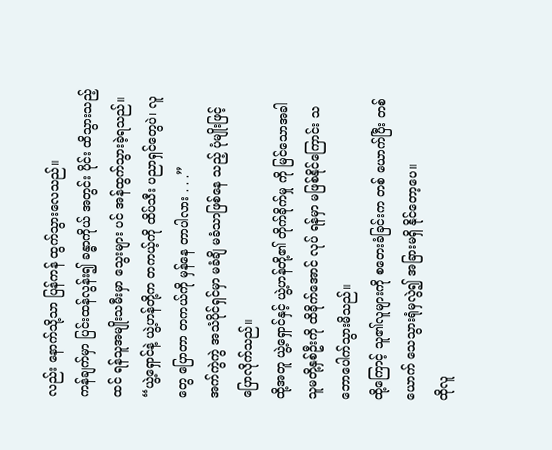လည်း နောက်သို့သာ ပြန်ကန် ထွက်သွားလေသည်။
ကန်ချက်မှာ ပြင်းထန်လွန်း၍ ခန္ဓာကိုယ် အတွင်း ပိုင်း ထိသွားသည့်ထင် ရန်သူအမျိုးသမီးမှာ သွေးများ ပင် အန်ထွက်သွားခဲ့ရသည်။
“ယွဲ့ရှောင်နဲ့ ယွဲ့ဟန်တို့က တကယ့်ကို ထိပ်သီး ပညာရှင်တွေပဲ၊ လူတွေ ပြောတာ တကယ်ကို မှန်နေ တာပါလား . . .”
အက်ကွဲကွဲ အသံပိုင်ရှင်မှာ မခံချိ မခံသာဖြစ်နေ သည့် ပုံမျိုးဖြင့် ပြောလိုက်သည်။
ထို့အတူ ယွဲ့ရှောင်နှင့် ယွဲ့ဟန်တို့၏ တိုက်ခိုက်မှု ကို မြင်သောအခါ သူမတို့နှစ်ဦးကို ထိခိုက်အောင် လုပ် ရန်မှာ မဖြစ်နိုင်ကြောင်း သဘောပေါက်သွားမိသည်။
ထို့ကြောင့် သူ၏လူများကို စတေးခံခြင်းက တစ် ယောက်ပြီး တစ်ယောက် သေသွားရုံမှလွဲ၍ အခြားမရှိ နိုင်တော့ပေ။
ထိုလူ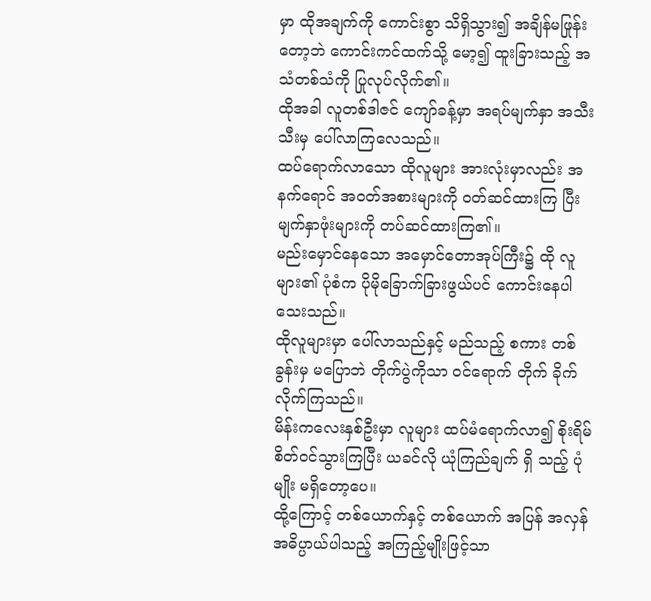မှာ ထိုအချက်ကို ကောင်းစွာ သိရှိသွား၍ အချိန်မဖြုန်းတော့ဘဲ ကောင်းကင်ထက်သို့ မော့၍ ထူးခြားသည့် အသံတစ်သံကို ပြုလုပ်လိုက်၏။
ထိုအခါ လူတစ်ဒါဇင် ကျော်ခန့်မှာ အရပ်မျက်နှာ အသီးသီးမှ ပေါ်လာကြလေသည်။
ထပ်ရောက်လာသော ထိုလူများ အားလုံးမှာလည်း အနက်ရောင် အဝတ်အစားများကို ဝတ်ဆင်ထားကြ ပြီး မျက်နှာဖုံးများကို တပ်ဆင်ထားကြ၏။
မည်းမှောင်နေသော အမှောင်တောအုပ်ကြီး၌ ထို လူများ၏ ပုံစံက ပိုမိုခြောက်ခြားဖွယ်ပင် ကောင်းနေပါ သေးသည်။
ထိုလူများမှာ ပေါ်လာသည်နှင့် မည်သည့် စကား တစ်ခွန်းမှ မပြောဘဲ တိုက်ပွဲကိုသာ ဝင်ရောက် တိုက် ခိုက်လိုက်ကြသည်။
မိန်းကလေးနှစ်ဦးမှာ လူများ ထပ်မံရောက်လာ၍ စိုးရိမ်စိတ်ဝင်သွားကြပြီး ယခင်လို ယုံကြည်ချက် ရှိ သည့် ပုံမျိုး မရှိတော့ပေ။
ထို့ကြောင့် တစ်ယောက်နှင့် တစ်ယောက် အပြန် အလှန် အဓိပ္ပာယ်ပါသည့် အကြည့်မျိုးဖြင့်သာ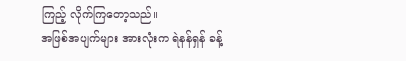ကြည့် လိုက်ကြတော့သည်။
အဖြစ်အပျက်များ အားလုံးက ရဲနန်ရှန် ခန့်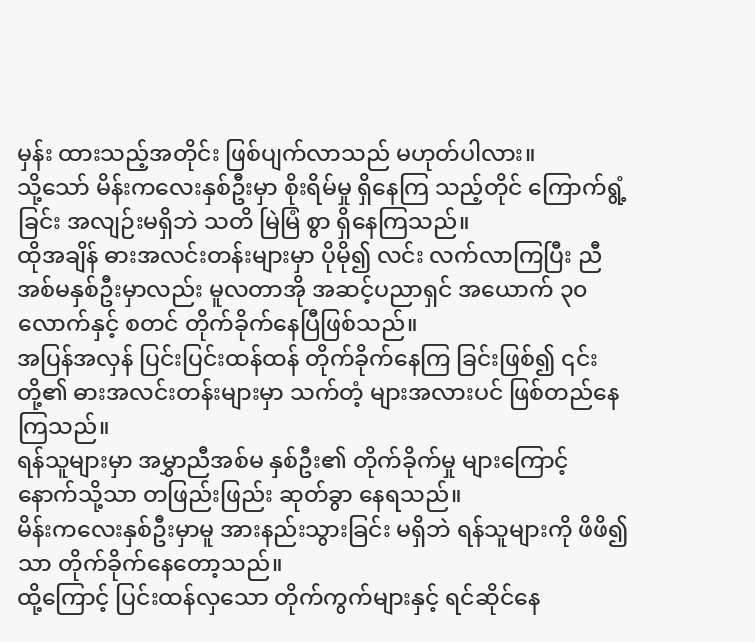မှန်း ထားသည့်အတိုင်း ဖြစ်ပျက်လာသည် မဟုတ်ပါလား။
သို့သော် မိန်းကလေးနှစ်ဦးမှာ စိုးရိမ်မှု ရှိနေကြ သည့်တိုင် ကြောက်ရွံ့ခြင်း အလျဉ်းမရှိဘဲ သတိ မြဲမြံ စွာ ရှိနေကြသည်။
ထိုအချိန် ဓားအလင်းတန်းများမှာ ပိုမို၍ လင်း လက်လာကြပြီး ညီအစ်မနှစ်ဦးမှာလည်း မူလတာအို အဆင့်ပညာရှင် အယောက် ၃၀ လောက်နှင့် စတင် တိုက်ခိုက်နေပြီဖြစ်သည်။
အပြန်အလှန် ပြင်းပြင်းထန်ထန် တိုက်ခိုက်နေကြ ခြင်းဖြစ်၍ ၎င်းတို့၏ ဓားအလင်းတန်းများမှာ သက်တံ့ များအလားပင် ဖြစ်တည်နေကြသည်။
ရန်သူများမှာ အမွှာညီအစ်မ နှစ်ဦး၏ တိုက်ခိုက်မှု များကြောင့် နောက်သို့သာ တဖြည်းဖြည်း ဆုတ်ခွာ နေရသည်။
မိန်းကလေးနှစ်ဦးမှာမူ အားနည်းသွားခြင်း မရှိဘဲ ရန်သူများကို ဖိဖိ၍သာ တိုက်ခိုက်နေတော့သည်။
ထို့ကြောင့် ပြင်းထန်လှသော တိုက်ကွက်များနှင့် ရင်ဆိုင်နေ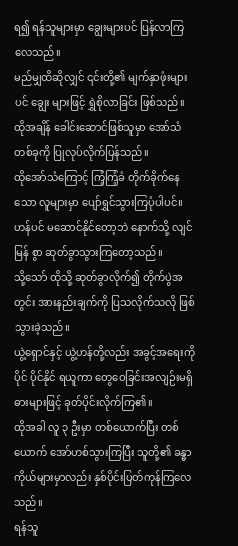ရ၍ ရန်သူများမှာ ချွေးများပင် ပြန်လာကြ လေသည်။
မည်မျှထိဆိုလျှင် ၎င်းတို့၏ မျက်နှာဖုံးများပင် ချွေး များဖြင့် ရွှဲစိုလာခြင်း ဖြစ်သည်။
ထိုအချိန် ခေါင်းဆောင်ဖြစ်သူမှာ အော်သံတစ်ခုကို ပြုလုပ်လိုက်ပြန်သည်။
ထိုအော်သံကြောင့် ကြံ့ကြံ့ခံ တိုက်ခိုက်နေသော လူများမှာ ပျော်ရွှင်သွားကြပုံပါပင်။
ဟန်ပင် မဆောင်နိုင်တော့ဘဲ နောက်သို့ လျင်မြန် စွာ ဆုတ်ခွာသွားကြတော့သည်။
သို့သော် ထိုသို့ ဆုတ်ခွာလိုက်၍ တိုက်ပွဲအတွင်း အားနည်းချက်ကို ပြသလိုက်သလို ဖြစ်သွားခဲ့သည်။
ယွဲ့ရှောင်နှင့် ယွဲ့ဟန်တို့လည်း အခွင့်အရေးကို ပိုင် ပိုင်နိုင် ရယူကာ တွေဝေခြင်းအလျဉ်းမရှိ ဓားများဖြင့် ခုတ်ပိုင်းလိုက်ကြ၏။
ထိုအခါ လူ ၃ ဦးမှာ တစ်ယောက်ပြီး တစ်ယောက် အော်ဟစ်သွားကြပြီး သူတို့၏ ခန္ဓာကိုယ်များမှာလည်း နှစ်ပိုင်းပြတ်ကုန်ကြလေသည်။
ရန်သူ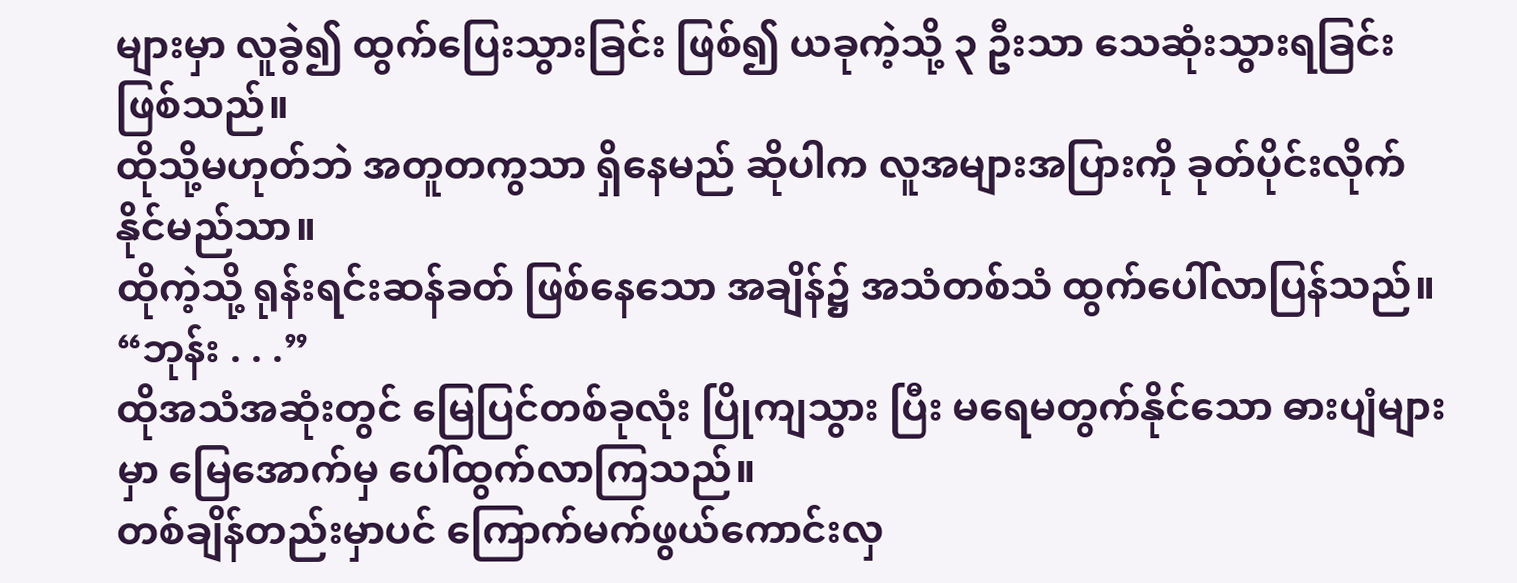များမှာ လူခွဲ၍ ထွက်ပြေးသွားခြင်း ဖြစ်၍ ယခုကဲ့သို့ ၃ ဦးသာ သေဆုံးသွားရခြင်း ဖြစ်သည်။
ထိုသို့မဟုတ်ဘဲ အတူတကွသာ ရှိနေမည် ဆိုပါက လူအများအပြားကို ခုတ်ပိုင်းလိုက်နိုင်မည်သာ။
ထိုကဲ့သို့ ရုန်းရင်းဆန်ခတ် ဖြစ်နေသော အချိန်၌ အသံတစ်သံ ထွက်ပေါ်လာပြန်သည်။
“ဘုန်း . . .”
ထိုအသံအဆုံးတွင် မြေပြင်တစ်ခုလုံး ပြိုကျသွား ပြီး မရေမတွက်နိုင်သော ဓားပျံများမှာ မြေအောက်မှ ပေါ်ထွက်လာကြသည်။
တစ်ချိန်တည်းမှာပင် ကြောက်မက်ဖွယ်ကောင်းလှ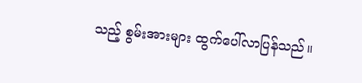သည့် စွမ်းအားများ ထွက်ပေါ်လာပြန်သည်။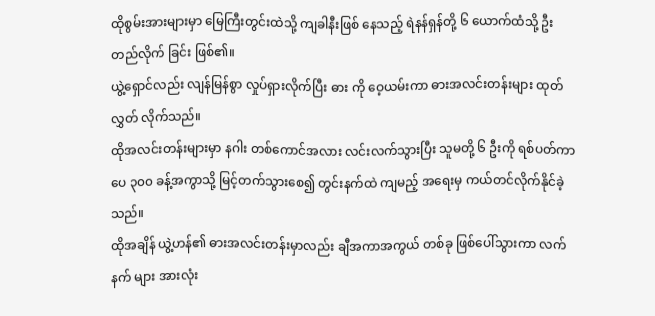ထိုစွမ်းအားများမှာ မြေကြီးတွင်းထဲသို့ ကျခါနီးဖြစ် နေသည့် ရဲနန်ရှန်တို့ ၆ ယောက်ထံသို့ ဦးတည်လိုက် ခြင်း ဖြစ်၏။
ယွဲ့ရှောင်လည်း လျန်မြန်စွာ လှုပ်ရှားလိုက်ပြီး ဓား ကို ဝေ့ယမ်းကာ ဓားအလင်းတန်းများ ထုတ်လွှတ် လိုက်သည်။
ထိုအလင်းတန်းများမှာ နဂါး တစ်ကောင်အလား လင်းလက်သွားပြီး သူမတို့ ၆ ဦးကို ရစ်ပတ်ကာ ပေ ၃၀၀ ခန့်အကွာသို့ မြင့်တက်သွားစေ၍ တွင်းနက်ထဲ ကျမည့် အရေးမှ ကယ်တင်လိုက်နိုင်ခဲ့သည်။
ထိုအချိန် ယွဲ့ဟန်၏ ဓားအလင်းတန်းမှာလည်း ချီအကာအကွယ် တစ်ခု ဖြစ်ပေါ်သွားကာ လက်နက် များ အားလုံး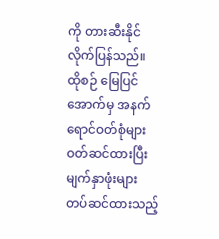ကို တားဆီးနိုင်လိုက်ပြန်သည်။
ထိုစဉ် မြေပြင်အောက်မှ အနက်ရောင်ဝတ်စုံများ ဝတ်ဆင်ထားပြီး မျက်နှာဖုံးများ တပ်ဆင်ထားသည့်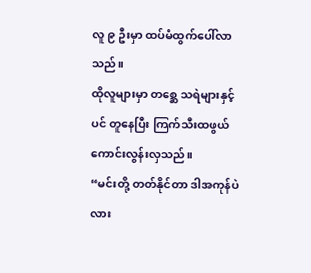လူ ၉ ဦးမှာ ထပ်မံထွက်ပေါ်လာသည်။
ထိုလူများမှာ တစ္ဆေ သရဲများနှင့်ပင် တူနေပြီး ကြက်သီးထဖွယ် ကောင်းလွန်းလှသည်။
“မင်းတို့ တတ်နိုင်တာ ဒါအကုန်ပဲလား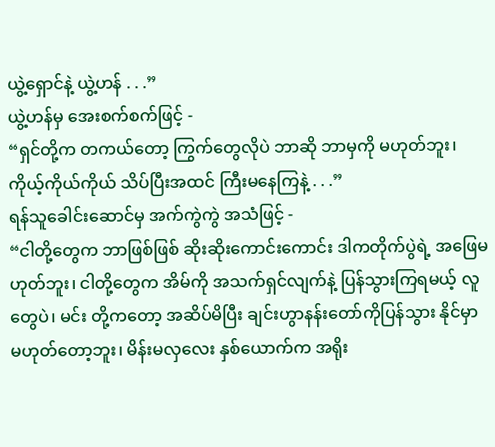ယွဲ့ရှောင်နဲ့ ယွဲ့ဟန် . . .”
ယွဲ့ဟန်မှ အေးစက်စက်ဖြင့် -
“ရှင်တို့က တကယ်တော့ ကြွက်တွေလိုပဲ ဘာဆို ဘာမှကို မဟုတ်ဘူး၊ ကိုယ့်ကိုယ်ကိုယ် သိပ်ပြီးအထင် ကြီးမနေကြနဲ့ . . .”
ရန်သူခေါင်းဆောင်မှ အက်ကွဲကွဲ အသံဖြင့် -
“ငါတို့တွေက ဘာဖြစ်ဖြစ် ဆိုးဆိုးကောင်းကောင်း ဒါကတိုက်ပွဲရဲ့ အဖြေမဟုတ်ဘူး၊ ငါတို့တွေက အိမ်ကို အသက်ရှင်လျက်နဲ့ ပြန်သွားကြရမယ့် လူတွေပဲ၊ မင်း တို့ကတော့ အဆိပ်မိပြီး ချင်းဟွာနန်းတော်ကိုပြန်သွား နိုင်မှာ မဟုတ်တော့ဘူး၊ မိန်းမလှလေး နှစ်ယောက်က အရိုး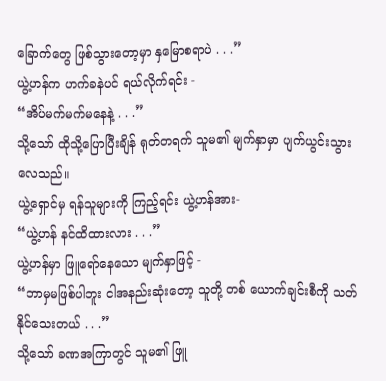ခြောက်တွေ ဖြစ်သွားတော့မှာ နှမြောစရာပဲ . . .”
ယွဲ့ဟန်က ဟက်ခနဲပင် ရယ်လိုက်ရင်း -
“အိပ်မက်မက်မနေနဲ့ . . .”
သို့သော် ထိုသို့ပြောပြီးချိန် ရုတ်တရက် သူမ၏ မျက်နှာမှာ ပျက်ယွင်းသွားလေသည်။
ယွဲ့ရှောင်မှ ရန်သူများကို ကြည့်ရင်း ယွဲ့ဟန်အား-
“ယွဲ့ဟန် နင်ထိထားလား . . .”
ယွဲ့ဟန်မှာ ဖြူရော်နေသော မျက်နှာဖြင့် -
“ဘာမှမဖြစ်ပါဘူး ငါအနည်းဆုံးတော့ သူတို့ တစ် ယောက်ချင်းစီကို သတ်နိုင်သေးတယ် . . .”
သို့သော် ခဏအကြာတွင် သူမ၏ ဖြူ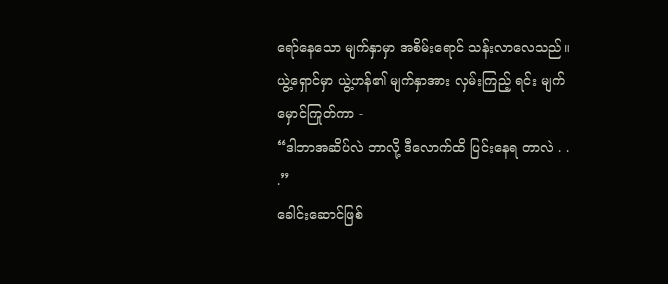ရော်နေသော မျက်နှာမှာ အစိမ်းရောင် သန်းလာလေသည်။
ယွဲ့ရှောင်မှာ ယွဲ့ဟန်၏ မျက်နှာအား လှမ်းကြည့် ရင်း မျက်မှောင်ကြုတ်ကာ -
“ဒါဘာအဆိပ်လဲ ဘာလို့ ဒီလောက်ထိ ပြင်းနေရ တာလဲ . . .”
ခေါင်းဆောင်ဖြစ်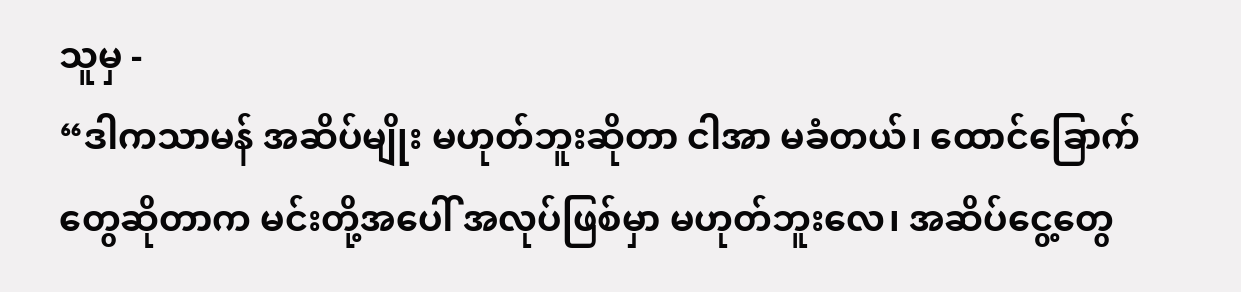သူမှ -
“ဒါကသာမန် အဆိပ်မျိုး မဟုတ်ဘူးဆိုတာ ငါအာ မခံတယ်၊ ထောင်ခြောက်တွေဆိုတာက မင်းတို့အပေါ် အလုပ်ဖြစ်မှာ မဟုတ်ဘူးလေ၊ အဆိပ်ငွေ့တွေ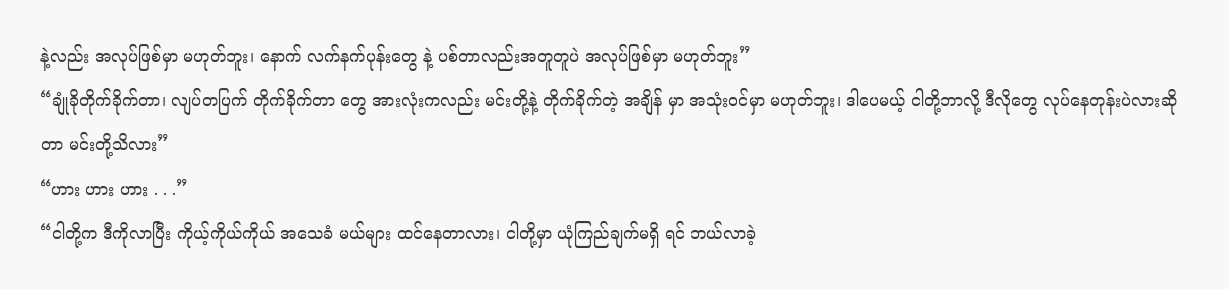နဲ့လည်း အလုပ်ဖြစ်မှာ မဟုတ်ဘူး၊ နောက် လက်နက်ပုန်းတွေ နဲ့ ပစ်တာလည်းအတူတူပဲ အလုပ်ဖြစ်မှာ မဟုတ်ဘူး”
“ချုံခိုတိုက်ခိုက်တာ၊ လျပ်တပြက် တိုက်ခိုက်တာ တွေ အားလုံးကလည်း မင်းတို့နဲ့ တိုက်ခိုက်တဲ့ အချိန် မှာ အသုံးဝင်မှာ မဟုတ်ဘူး၊ ဒါပေမယ့် ငါတို့ဘာလို့ ဒီလိုတွေ လုပ်နေတုန်းပဲလားဆိုတာ မင်းတို့သိလား”
“ဟား ဟား ဟား . . .”
“ငါတို့က ဒီကိုလာပြီး ကိုယ့်ကိုယ်ကိုယ် အသေခံ မယ်များ ထင်နေတာလား၊ ငါတို့မှာ ယုံကြည်ချက်မရှိ ရင် ဘယ်လာခဲ့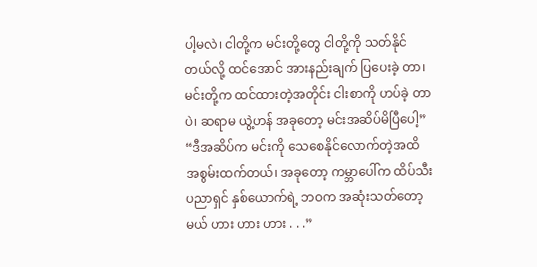ပါ့မလဲ၊ ငါတို့က မင်းတို့တွေ ငါတို့ကို သတ်နိုင်တယ်လို့ ထင်အောင် အားနည်းချက် ပြပေးခဲ့ တာ၊ မင်းတို့က ထင်ထားတဲ့အတိုင်း ငါးစာကို ဟပ်ခဲ့ တာပဲ၊ ဆရာမ ယွဲ့ဟန် အခုတော့ မင်းအဆိပ်မိပြီပေါ့”
“ဒီအဆိပ်က မင်းကို သေစေနိုင်လောက်တဲ့အထိ အစွမ်းထက်တယ်၊ အခုတော့ ကမ္ဘာပေါ်က ထိပ်သီး ပညာရှင် နှစ်ယောက်ရဲ့ ဘဝက အဆုံးသတ်တော့မယ် ဟား ဟား ဟား . . .”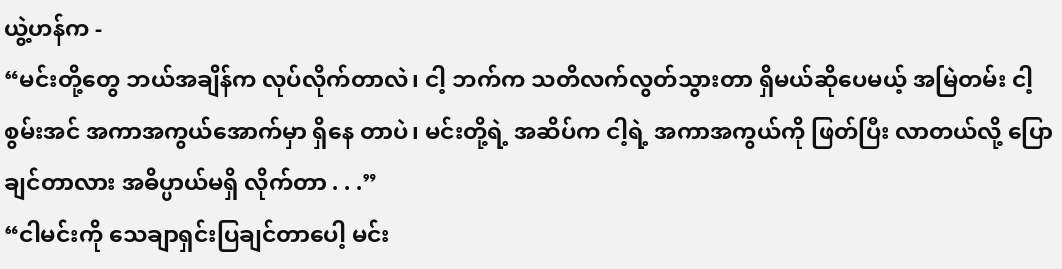ယွဲ့ဟန်က -
“မင်းတို့တွေ ဘယ်အချိန်က လုပ်လိုက်တာလဲ၊ ငါ့ ဘက်က သတိလက်လွတ်သွားတာ ရှိမယ်ဆိုပေမယ့် အမြဲတမ်း ငါ့စွမ်းအင် အကာအကွယ်အောက်မှာ ရှိနေ တာပဲ၊ မင်းတို့ရဲ့ အဆိပ်က ငါ့ရဲ့ အကာအကွယ်ကို ဖြတ်ပြီး လာတယ်လို့ ပြောချင်တာလား အဓိပ္ပာယ်မရှိ လိုက်တာ . . .”
“ငါမင်းကို သေချာရှင်းပြချင်တာပေါ့ မင်း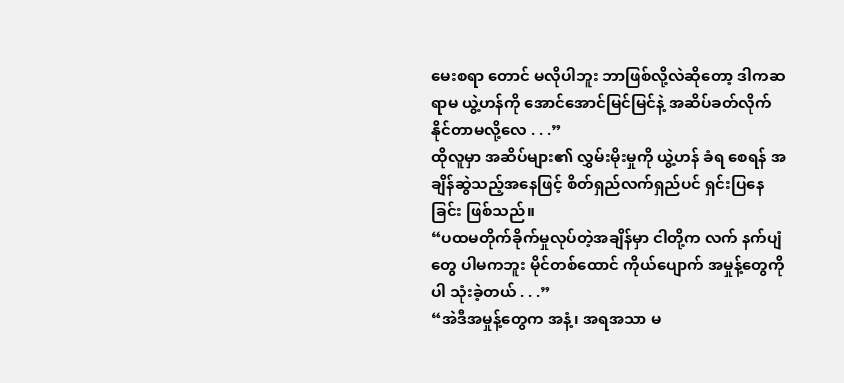မေးစရာ တောင် မလိုပါဘူး ဘာဖြစ်လို့လဲဆိုတော့ ဒါကဆရာမ ယွဲ့ဟန်ကို အောင်အောင်မြင်မြင်နဲ့ အဆိပ်ခတ်လိုက် နိုင်တာမလို့လေ . . .”
ထိုလူမှာ အဆိပ်များ၏ လွှမ်းမိုးမှုကို ယွဲ့ဟန် ခံရ စေရန် အချိန်ဆွဲသည့်အနေဖြင့် စိတ်ရှည်လက်ရှည်ပင် ရှင်းပြနေခြင်း ဖြစ်သည်။
“ပထမတိုက်ခိုက်မှုလုပ်တဲ့အချိန်မှာ ငါတို့က လက် နက်ပျံတွေ ပါမကဘူး မိုင်တစ်ထောင် ကိုယ်ပျောက် အမှုန့်တွေကိုပါ သုံးခဲ့တယ် . . .”
“အဲဒီအမှုန့်တွေက အနံ့၊ အရအသာ မ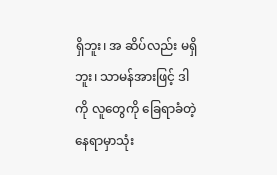ရှိဘူး၊ အ ဆိပ်လည်း မရှိဘူး၊ သာမန်အားဖြင့် ဒါကို လူတွေကို ခြေရာခံတဲ့ နေရာမှာသုံး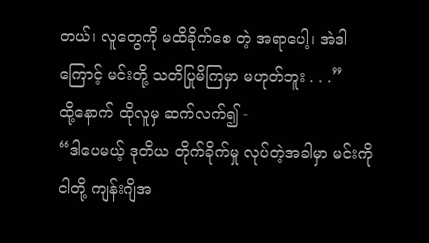တယ်၊ လူတွေကို မထိခိုက်စေ တဲ့ အရာပေါ့၊ အဲဒါကြောင့် မင်းတို့ သတိပြုမိကြမှာ မဟုတ်ဘူး . . .”
ထို့နောက် ထိုလူမှ ဆက်လက်၍ -
“ဒါပေမယ့် ဒုတိယ တိုက်ခိုက်မှု လုပ်တဲ့အခါမှာ မင်းကို ငါတို့ ကျန်းဂျိအ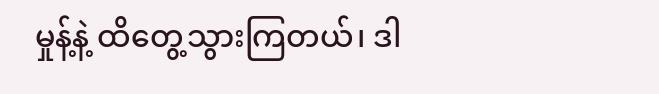မှုန့်နဲ့ ထိတွေ့သွားကြတယ်၊ ဒါ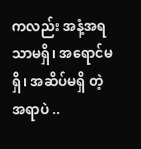ကလည်း အနံ့အရသာမရှိ၊ အရောင်မရှိ၊ အဆိပ်မရှိ တဲ့ အရာပဲ ..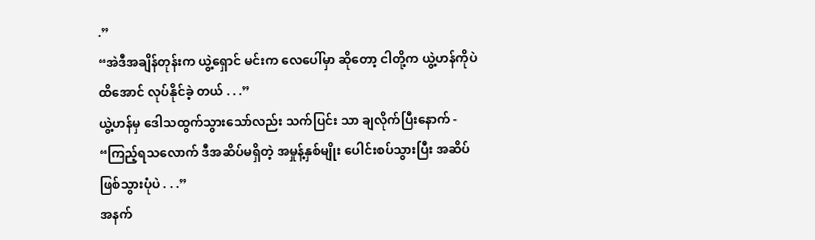.”
“အဲဒီအချိန်တုန်းက ယွဲ့ရှောင် မင်းက လေပေါ်မှာ ဆိုတော့ ငါတို့က ယွဲ့ဟန်ကိုပဲ ထိအောင် လုပ်နိုင်ခဲ့ တယ် . . .”
ယွဲ့ဟန်မှ ဒေါသထွက်သွားသော်လည်း သက်ပြင်း သာ ချလိုက်ပြီးနောက် -
“ကြည့်ရသလောက် ဒီအဆိပ်မရှိတဲ့ အမှုန့်နှစ်မျိုး ပေါင်းစပ်သွားပြီး အဆိပ်ဖြစ်သွားပုံပဲ . . .”
အနက်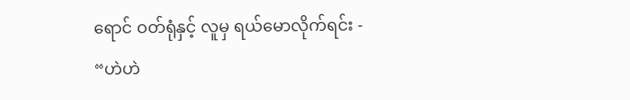ရောင် ဝတ်ရုံနှင့် လူမှ ရယ်မောလိုက်ရင်း -
“ဟဲဟဲ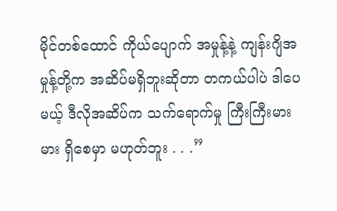မိုင်တစ်ထောင် ကိုယ်ပျောက် အမှုန့်နဲ့ ကျန်းဂျိအမှုန့်တို့က အဆိပ်မရှိဘူးဆိုတာ တကယ်ပါပဲ ဒါပေမယ့် ဒီလိုအဆိပ်က သက်ရောက်မှု ကြီးကြီးမား မား ရှိစေမှာ မဟုတ်ဘူး . . .”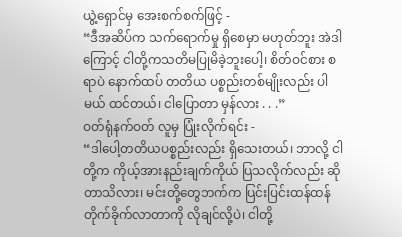ယွဲ့ရှောင်မှ အေးစက်စက်ဖြင့် -
“ဒီအဆိပ်က သက်ရောက်မှု ရှိစေမှာ မဟုတ်ဘူး အဲဒါကြောင့် ငါတို့ကသတိမပြုမိခဲ့ဘူးပေါ့၊ စိတ်ဝင်စား စရာပဲ နောက်ထပ် တတိယ ပစ္စည်းတစ်မျိုးလည်း ပါ မယ် ထင်တယ်၊ ငါပြောတာ မှန်လား . . .”
ဝတ်ရုံနက်ဝတ် လူမှ ပြုံးလိုက်ရင်း -
“ဒါပေါ့တတိယပစ္စည်းလည်း ရှိသေးတယ်၊ ဘာလို့ ငါတို့က ကိုယ့်အားနည်းချက်ကိုယ် ပြသလိုက်လည်း ဆိုတာသိလား၊ မင်းတို့တွေဘက်က ပြင်းပြင်းထန်ထန် တိုက်ခိုက်လာတာကို လိုချင်လို့ပဲ၊ ငါတို့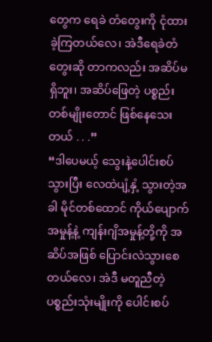တွေက ရေခဲ တံတွေးကို ငုံထားခဲ့ကြတယ်လေ၊ အဲဒီရေခဲတံတွေးဆို တာကလည်း အဆိပ်မရှိဘူး၊ အဆိပ်ဖြေတဲ့ ပစ္စည်း တစ်မျိုးတောင် ဖြစ်နေသေးတယ် . . .”
“ဒါပေမယ့် သွေးနဲ့ပေါင်းစပ်သွားပြီး လေထဲပျံ့နှံ့ သွားတဲ့အခါ မိုင်တစ်ထောင် ကိုယ်ပျောက် အမှုန့်နဲ့ ကျန်းဂျိအမှုန့်တို့ကို အဆိပ်အဖြစ် ပြောင်းလဲသွားစေ တယ်လေ၊ အဲဒီ မတူညီတဲ့ ပစ္စည်းသုံးမျိုးကို ပေါင်းစပ်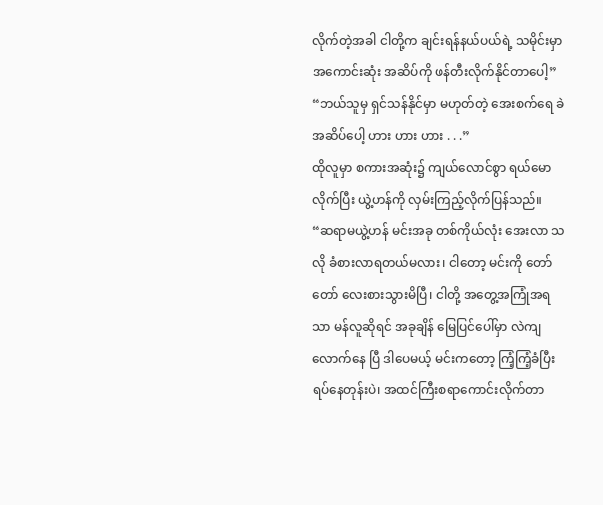လိုက်တဲ့အခါ ငါတို့က ချင်းရန်နယ်ပယ်ရဲ့ သမိုင်းမှာ အကောင်းဆုံး အဆိပ်ကို ဖန်တီးလိုက်နိုင်တာပေါ့”
“ဘယ်သူမှ ရှင်သန်နိုင်မှာ မဟုတ်တဲ့ အေးစက်ရေ ခဲ အဆိပ်ပေါ့ ဟား ဟား ဟား . . .”
ထိုလူမှာ စကားအဆုံး၌ ကျယ်လောင်စွာ ရယ်မော လိုက်ပြီး ယွဲ့ဟန်ကို လှမ်းကြည့်လိုက်ပြန်သည်။
“ဆရာမယွဲ့ဟန် မင်းအခု တစ်ကိုယ်လုံး အေးလာ သလို ခံစားလာရတယ်မလား၊ ငါတော့ မင်းကို တော် တော် လေးစားသွားမိပြီ၊ ငါတို့ အတွေ့အကြုံအရ သာ မန်လူဆိုရင် အခုချိန် မြေပြင်ပေါ်မှာ လဲကျလောက်နေ ပြီ ဒါပေမယ့် မင်းကတော့ ကြံ့ကြံ့ခံပြီး ရပ်နေတုန်းပဲ၊ အထင်ကြီးစရာကောင်းလိုက်တာ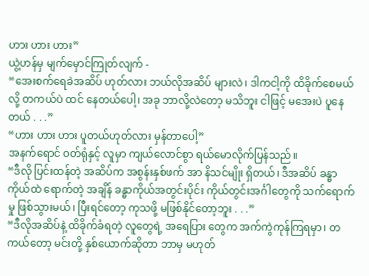ဟား ဟား ဟား”
ယွဲ့ဟန်မှ မျက်မှောင်ကြုတ်လျက် -
“အေးစက်ရေခဲအဆိပ် ဟုတ်လား ဘယ်လိုအဆိပ် များလဲ၊ ဒါကငါ့ကို ထိခိုက်စေမယ်လို့ တကယ်ပဲ ထင် နေတယ်ပေါ့၊ အခု ဘာလို့လဲတော့ မသိဘူး ငါဖြင့် မအေးပဲ ပူနေတယ် . . .”
“ဟား ဟား ဟား ပူတယ်ဟုတ်လား မှန်တာပေါ့”
အနက်ရောင် ဝတ်ရုံနှင့် လူမှာ ကျယ်လောင်စွာ ရယ်မောလိုက်ပြန်သည်။
“ဒီလို ပြင်းထန်တဲ့ အဆိပ်က အစွန်းနှစ်ဖက် အာ နိသင်မျိုး ရှိတယ်၊ ဒီအဆိပ် ခန္ဓာကိုယ်ထဲ ရောက်တဲ့ အချိန် ခန္ဓာကိုယ်အတွင်းပိုင်း ကိုယ်တွင်းအင်္ဂါတွေကို သက်ရောက်မှု ဖြစ်သွားမယ်၊ ပြီးရင်တော့ ကုသဖို့ မဖြစ်နိုင်တော့ဘူး . . .”
“ဒီလိုအဆိပ်နဲ့ ထိခိုက်ခံရတဲ့ လူတွေရဲ့ အရေပြား တွေက အက်ကွဲကုန်ကြရမှာ၊ တကယ်တော့ မင်းတို့ နှစ်ယောက်ဆိုတာ ဘာမှ မဟုတ်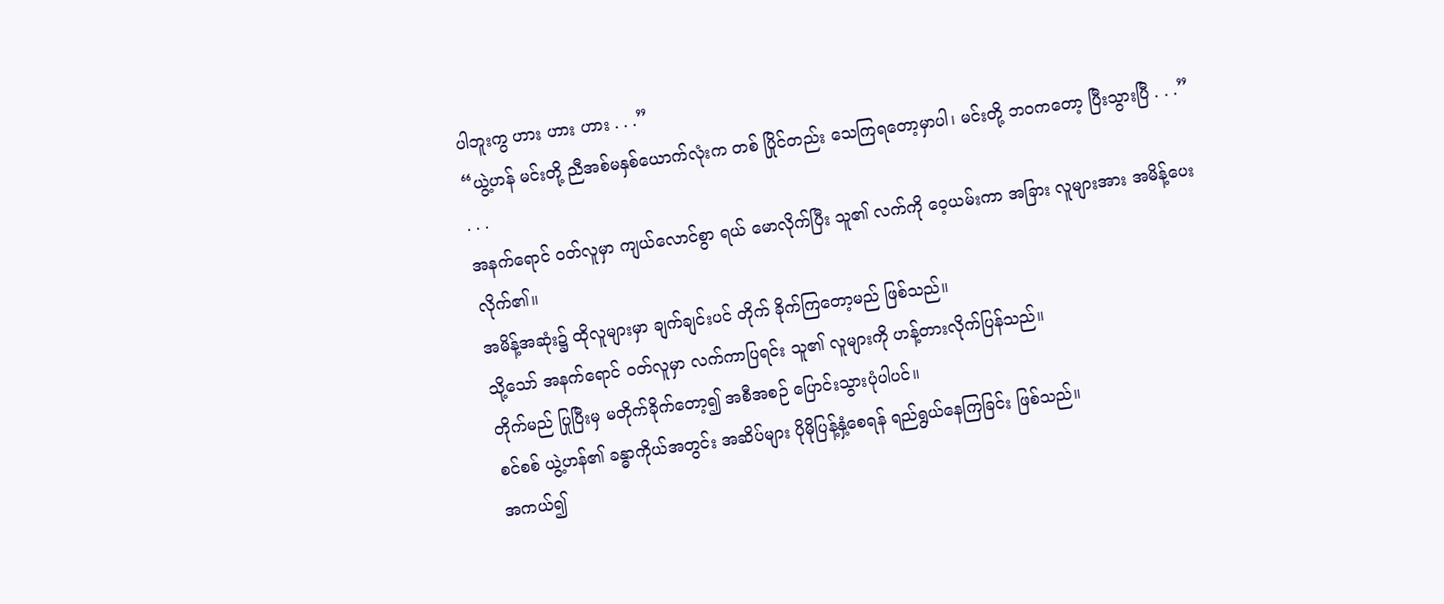ပါဘူးကွ ဟား ဟား ဟား . . .”
“ယွဲ့ဟန် မင်းတို့ ညီအစ်မနှစ်ယောက်လုံးက တစ် ပြိုင်တည်း သေကြရတော့မှာပါ၊ မင်းတို့ ဘဝကတော့ ပြီးသွားပြီ . . .”
. . .
အနက်ရောင် ဝတ်လူမှာ ကျယ်လောင်စွာ ရယ် မောလိုက်ပြီး သူ၏ လက်ကို ဝေ့ယမ်းကာ အခြား လူများအား အမိန့်ပေးလိုက်၏။
အမိန့်အဆုံး၌ ထိုလူများမှာ ချက်ချင်းပင် တိုက် ခိုက်ကြတော့မည် ဖြစ်သည်။
သို့သော် အနက်ရောင် ဝတ်လူမှာ လက်ကာပြရင်း သူ၏ လူများကို ဟန့်တားလိုက်ပြန်သည်။
တိုက်မည် ပြုပြီးမှ မတိုက်ခိုက်တော့၍ အစီအစဉ် ပြောင်းသွားပုံပါပင်။
စင်စစ် ယွဲ့ဟန်၏ ခန္ဓာကိုယ်အတွင်း အဆိပ်များ ပိုမိုပြန့်နှံ့စေရန် ရည်ရွယ်နေကြခြင်း ဖြစ်သည်။
အကယ်၍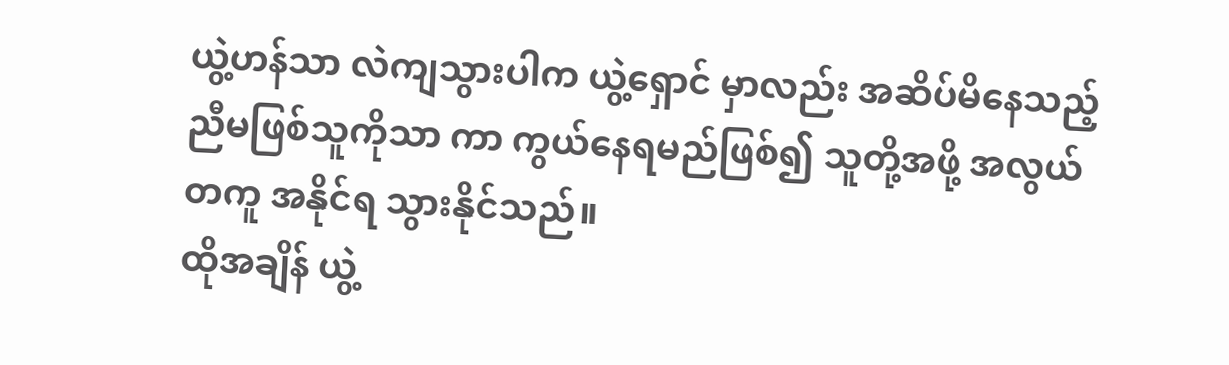ယွဲ့ဟန်သာ လဲကျသွားပါက ယွဲ့ရှောင် မှာလည်း အဆိပ်မိနေသည့် ညီမဖြစ်သူကိုသာ ကာ ကွယ်နေရမည်ဖြစ်၍ သူတို့အဖို့ အလွယ်တကူ အနိုင်ရ သွားနိုင်သည်။
ထိုအချိန် ယွဲ့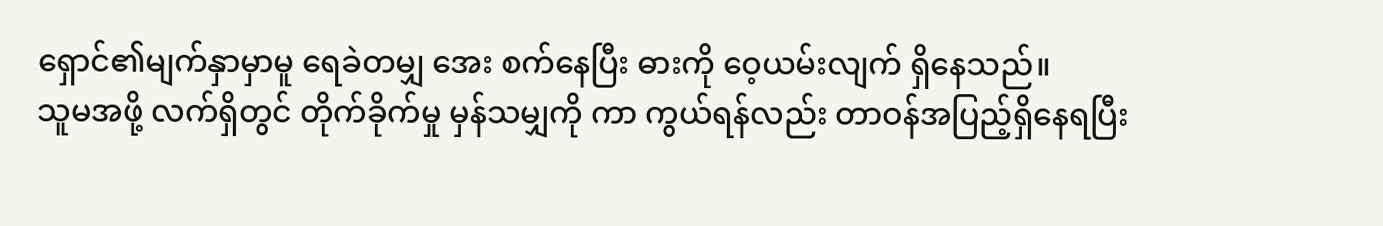ရှောင်၏မျက်နှာမှာမူ ရေခဲတမျှ အေး စက်နေပြီး ဓားကို ဝေ့ယမ်းလျက် ရှိနေသည်။
သူမအဖို့ လက်ရှိတွင် တိုက်ခိုက်မှု မှန်သမျှကို ကာ ကွယ်ရန်လည်း တာဝန်အပြည့်ရှိနေရပြီး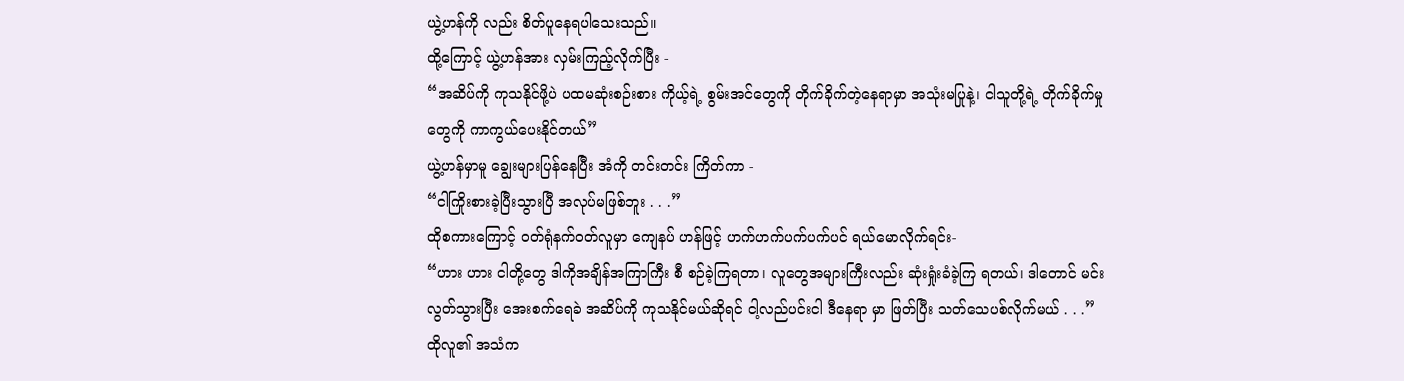ယွဲ့ဟန်ကို လည်း စိတ်ပူနေရပါသေးသည်။
ထို့ကြောင့် ယွဲ့ဟန်အား လှမ်းကြည့်လိုက်ပြီး -
“အဆိပ်ကို ကုသနိုင်ဖို့ပဲ ပထမဆုံးစဉ်းစား ကိုယ့်ရဲ့ စွမ်းအင်တွေကို တိုက်ခိုက်တဲ့နေရာမှာ အသုံးမပြုနဲ့၊ ငါသူတို့ရဲ့ တိုက်ခိုက်မှုတွေကို ကာကွယ်ပေးနိုင်တယ်”
ယွဲ့ဟန်မှာမူ ချွေးများပြန်နေပြီး အံကို တင်းတင်း ကြိတ်ကာ -
“ငါကြိုးစားခဲ့ပြီးသွားပြီ အလုပ်မဖြစ်ဘူး . . .”
ထိုစကားကြောင့် ဝတ်ရုံနက်ဝတ်လူမှာ ကျေနပ် ဟန်ဖြင့် ဟက်ဟက်ပက်ပက်ပင် ရယ်မောလိုက်ရင်း-
“ဟား ဟား ငါတို့တွေ ဒါကိုအချိန်အကြာကြီး စီ စဉ်ခဲ့ကြရတာ၊ လူတွေအများကြီးလည်း ဆုံးရှုံးခံခဲ့ကြ ရတယ်၊ ဒါတောင် မင်းလွတ်သွားပြီး အေးစက်ရေခဲ အဆိပ်ကို ကုသနိုင်မယ်ဆိုရင် ငါ့လည်ပင်းငါ ဒီနေရာ မှာ ဖြတ်ပြီး သတ်သေပစ်လိုက်မယ် . . .”
ထိုလူ၏ အသံက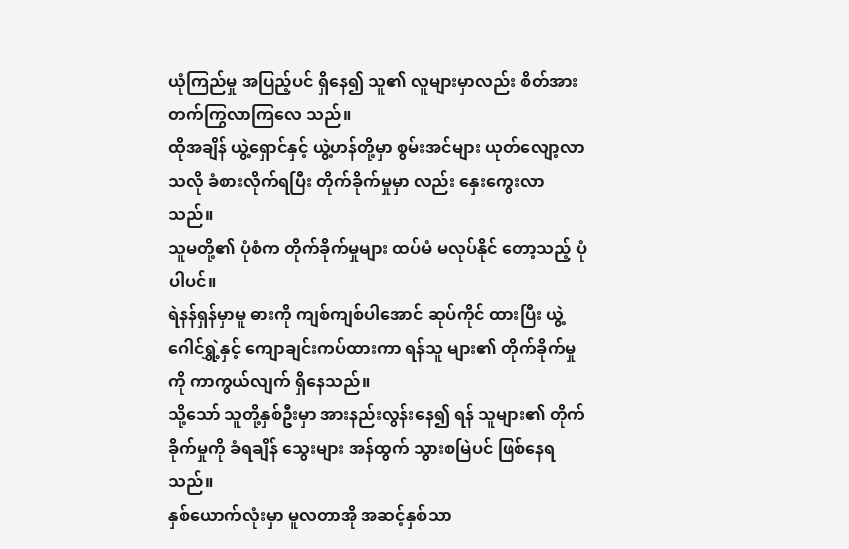ယုံကြည်မှု အပြည့်ပင် ရှိနေ၍ သူ၏ လူများမှာလည်း စိတ်အားတက်ကြွလာကြလေ သည်။
ထိုအချိန် ယွဲ့ရှောင်နှင့် ယွဲ့ဟန်တို့မှာ စွမ်းအင်များ ယုတ်လျော့လာသလို ခံစားလိုက်ရပြီး တိုက်ခိုက်မှုမှာ လည်း နှေးကွေးလာသည်။
သူမတို့၏ ပုံစံက တိုက်ခိုက်မှုများ ထပ်မံ မလုပ်နိုင် တော့သည့် ပုံပါပင်။
ရဲနန်ရှန်မှာမူ ဓားကို ကျစ်ကျစ်ပါအောင် ဆုပ်ကိုင် ထားပြီး ယွဲ့ဂေါင်ရွှဲ့နှင့် ကျောချင်းကပ်ထားကာ ရန်သူ များ၏ တိုက်ခိုက်မှုကို ကာကွယ်လျက် ရှိနေသည်။
သို့သော် သူတို့နှစ်ဦးမှာ အားနည်းလွန်းနေ၍ ရန် သူများ၏ တိုက်ခိုက်မှုကို ခံရချိန် သွေးများ အန်ထွက် သွားစမြဲပင် ဖြစ်နေရသည်။
နှစ်ယောက်လုံးမှာ မူလတာအို အဆင့်နှစ်သာ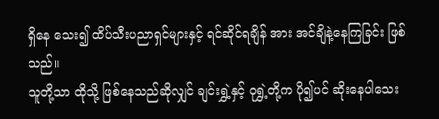ရှိနေ သေး၍ ထိပ်သီးပညာရှင်များနှင့် ရင်ဆိုင်ရချိန် အား အင်ချိနဲ့နေကြခြင်း ဖြစ်သည်။
သူတို့သာ ထိုသို့ ဖြစ်နေသည်ဆိုလျှင် ချင်းရွှဲ့နှင့် ဝုရွှဲ့တို့က ပို၍ပင် ဆိုးနေပါသေး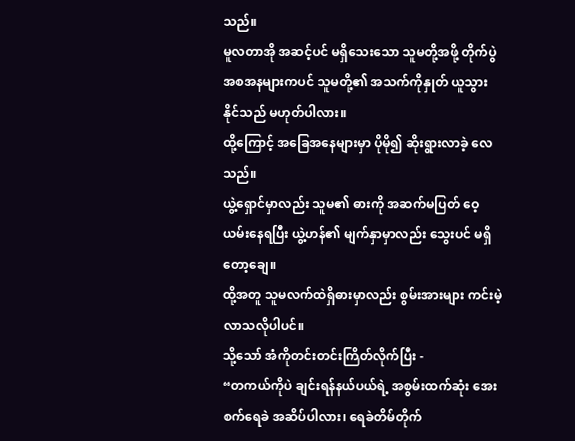သည်။
မူလတာအို အဆင့်ပင် မရှိသေးသော သူမတို့အဖို့ တိုက်ပွဲအစအနများကပင် သူမတို့၏ အသက်ကိုနှုတ် ယူသွားနိုင်သည် မဟုတ်ပါလား။
ထို့ကြောင့် အခြေအနေများမှာ ပိုမို၍ ဆိုးရွားလာခဲ့ လေသည်။
ယွဲ့ရှောင်မှာလည်း သူမ၏ ဓားကို အဆက်မပြတ် ဝေ့ယမ်းနေရပြီး ယွဲ့ဟန်၏ မျက်နှာမှာလည်း သွေးပင် မရှိတော့ချေ။
ထို့အတူ သူမလက်ထဲရှိဓားမှာလည်း စွမ်းအားများ ကင်းမဲ့လာသလိုပါပင်။
သို့သော် အံကိုတင်းတင်းကြိတ်လိုက်ပြီး -
“တကယ်ကိုပဲ ချင်းရန်နယ်ပယ်ရဲ့ အစွမ်းထက်ဆုံး အေးစက်ရေခဲ အဆိပ်ပါလား၊ ရေခဲတိမ်တိုက်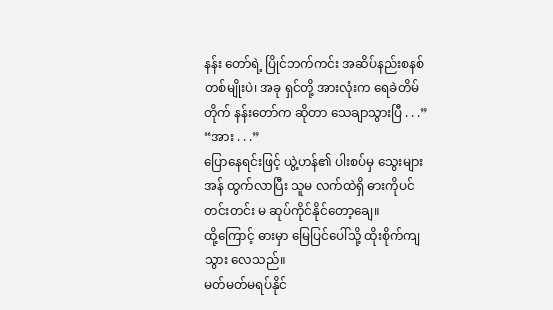နန်း တော်ရဲ့ ပြိုင်ဘက်ကင်း အဆိပ်နည်းစနစ် တစ်မျိုးပဲ၊ အခု ရှင်တို့ အားလုံးက ရေခဲတိမ်တိုက် နန်းတော်က ဆိုတာ သေချာသွားပြီ . . .”
“အား . . .”
ပြောနေရင်းဖြင့် ယွဲ့ဟန်၏ ပါးစပ်မှ သွေးများ အန် ထွက်လာပြီး သူမ လက်ထဲရှိ ဓားကိုပင် တင်းတင်း မ ဆုပ်ကိုင်နိုင်တော့ချေ။
ထို့ကြောင့် ဓားမှာ မြေပြင်ပေါ်သို့ ထိုးစိုက်ကျသွား လေသည်။
မတ်မတ်မရပ်နိုင်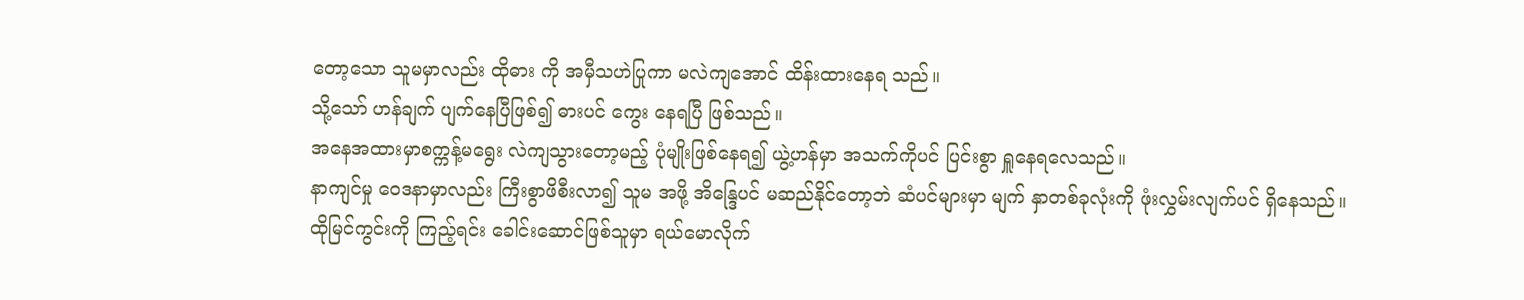တော့သော သူမမှာလည်း ထိုဓား ကို အမှီသဟဲပြုကာ မလဲကျအောင် ထိန်းထားနေရ သည်။
သို့သော် ဟန်ချက် ပျက်နေပြီဖြစ်၍ ဓားပင် ကွေး နေရပြီ ဖြစ်သည်။
အနေအထားမှာစက္ကန့်မရွေး လဲကျသွားတော့မည့် ပုံမျိုးဖြစ်နေရ၍ ယွဲ့ဟန်မှာ အသက်ကိုပင် ပြင်းစွာ ရှူနေရလေသည်။
နာကျင်မှု ဝေဒနာမှာလည်း ကြီးစွာဖိစီးလာ၍ သူမ အဖို့ အိန္ဒြေပင် မဆည်နိုင်တော့ဘဲ ဆံပင်များမှာ မျက် နှာတစ်ခုလုံးကို ဖုံးလွှမ်းလျက်ပင် ရှိနေသည်။
ထိုမြင်ကွင်းကို ကြည့်ရင်း ခေါင်းဆောင်ဖြစ်သူမှာ ရယ်မောလိုက်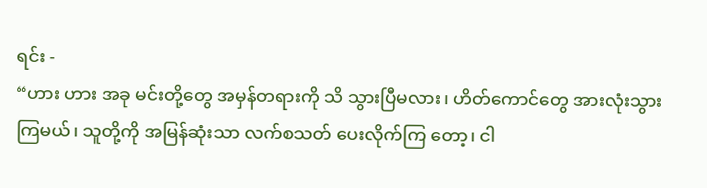ရင်း -
“ဟား ဟား အခု မင်းတို့တွေ အမှန်တရားကို သိ သွားပြီမလား၊ ဟိတ်ကောင်တွေ အားလုံးသွားကြမယ်၊ သူတို့ကို အမြန်ဆုံးသာ လက်စသတ် ပေးလိုက်ကြ တော့၊ ငါ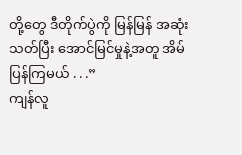တို့တွေ ဒီတိုက်ပွဲကို မြန်မြန် အဆုံးသတ်ပြီး အောင်မြင်မှုနဲ့အတူ အိမ်ပြန်ကြမယ် . . .”
ကျန်လူ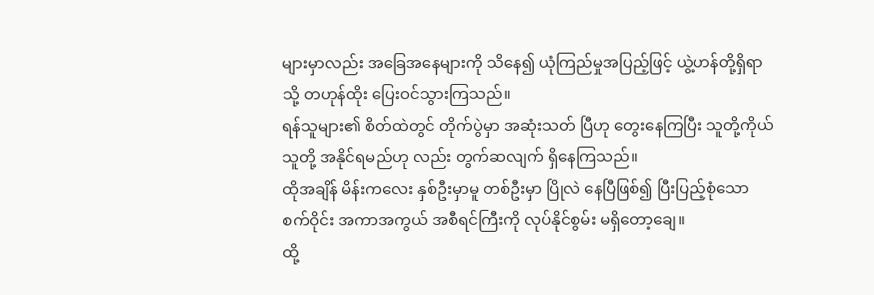များမှာလည်း အခြေအနေများကို သိနေ၍ ယုံကြည်မှုအပြည့်ဖြင့် ယွဲ့ဟန်တို့ရှိရာသို့ တဟုန်ထိုး ပြေးဝင်သွားကြသည်။
ရန်သူများ၏ စိတ်ထဲတွင် တိုက်ပွဲမှာ အဆုံးသတ် ပြီဟု တွေးနေကြပြီး သူတို့ကိုယ်သူတို့ အနိုင်ရမည်ဟု လည်း တွက်ဆလျက် ရှိနေကြသည်။
ထိုအချိန် မိန်းကလေး နှစ်ဦးမှာမူ တစ်ဦးမှာ ပြိုလဲ နေပြီဖြစ်၍ ပြီးပြည့်စုံသော စက်ဝိုင်း အကာအကွယ် အစီရင်ကြီးကို လုပ်နိုင်စွမ်း မရှိတော့ချေ။
ထို့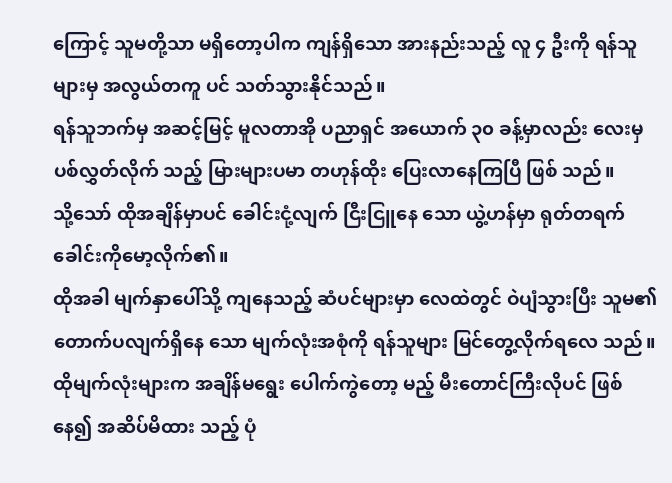ကြောင့် သူမတို့သာ မရှိတော့ပါက ကျန်ရှိသော အားနည်းသည့် လူ ၄ ဦးကို ရန်သူများမှ အလွယ်တကူ ပင် သတ်သွားနိုင်သည်။
ရန်သူဘက်မှ အဆင့်မြင့် မူလတာအို ပညာရှင် အယောက် ၃၀ ခန့်မှာလည်း လေးမှပစ်လွှတ်လိုက် သည့် မြားများပမာ တဟုန်ထိုး ပြေးလာနေကြပြီ ဖြစ် သည်။
သို့သော် ထိုအချိန်မှာပင် ခေါင်းငုံ့လျက် ငြီးငြူနေ သော ယွဲ့ဟန်မှာ ရုတ်တရက် ခေါင်းကိုမော့လိုက်၏။
ထိုအခါ မျက်နှာပေါ်သို့ ကျနေသည့် ဆံပင်များမှာ လေထဲတွင် ဝဲပျံသွားပြီး သူမ၏ တောက်ပလျက်ရှိနေ သော မျက်လုံးအစုံကို ရန်သူများ မြင်တွေ့လိုက်ရလေ သည်။
ထိုမျက်လုံးများက အချိန်မရွေး ပေါက်ကွဲတော့ မည့် မီးတောင်ကြီးလိုပင် ဖြစ်နေ၍ အဆိပ်မိထား သည့် ပုံ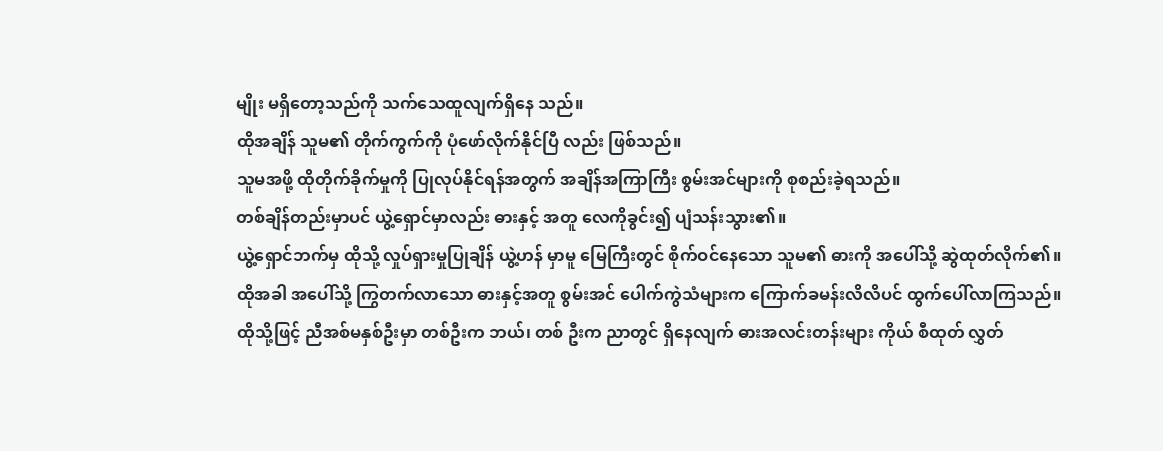မျိုး မရှိတော့သည်ကို သက်သေထူလျက်ရှိနေ သည်။
ထိုအချိန် သူမ၏ တိုက်ကွက်ကို ပုံဖော်လိုက်နိုင်ပြီ လည်း ဖြစ်သည်။
သူမအဖို့ ထိုတိုက်ခိုက်မှုကို ပြုလုပ်နိုင်ရန်အတွက် အချိန်အကြာကြီး စွမ်းအင်များကို စုစည်းခဲ့ရသည်။
တစ်ချိန်တည်းမှာပင် ယွဲ့ရှောင်မှာလည်း ဓားနှင့် အတူ လေကိုခွင်း၍ ပျံသန်းသွား၏။
ယွဲ့ရှောင်ဘက်မှ ထိုသို့ လှုပ်ရှားမှုပြုချိန် ယွဲ့ဟန် မှာမူ မြေကြီးတွင် စိုက်ဝင်နေသော သူမ၏ ဓားကို အပေါ်သို့ ဆွဲထုတ်လိုက်၏။
ထိုအခါ အပေါ်သို့ ကြွတက်လာသော ဓားနှင့်အတူ စွမ်းအင် ပေါက်ကွဲသံများက ကြောက်ခမန်းလိလိပင် ထွက်ပေါ်လာကြသည်။
ထိုသို့ဖြင့် ညီအစ်မနှစ်ဦးမှာ တစ်ဦးက ဘယ်၊ တစ် ဦးက ညာတွင် ရှိနေလျက် ဓားအလင်းတန်းများ ကိုယ် စီထုတ် လွှတ်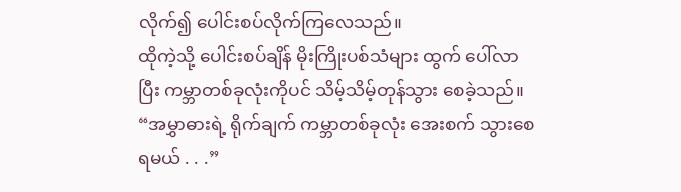လိုက်၍ ပေါင်းစပ်လိုက်ကြလေသည်။
ထိုကဲ့သို့ ပေါင်းစပ်ချိန် မိုးကြိုးပစ်သံများ ထွက် ပေါ်လာပြီး ကမ္ဘာတစ်ခုလုံးကိုပင် သိမ့်သိမ့်တုန်သွား စေခဲ့သည်။
“အမွှာဓားရဲ့ ရိုက်ချက် ကမ္ဘာတစ်ခုလုံး အေးစက် သွားစေရမယ် . . .”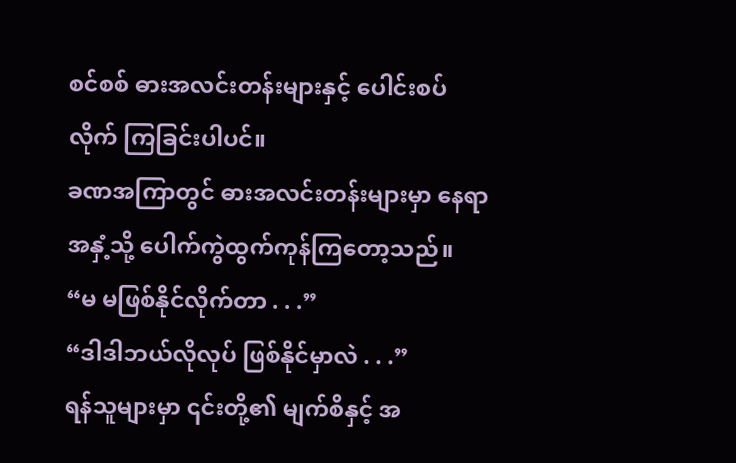စင်စစ် ဓားအလင်းတန်းများနှင့် ပေါင်းစပ်လိုက် ကြခြင်းပါပင်။
ခဏအကြာတွင် ဓားအလင်းတန်းများမှာ နေရာ အနှံ့သို့ ပေါက်ကွဲထွက်ကုန်ကြတော့သည်။
“မ မဖြစ်နိုင်လိုက်တာ . . .”
“ဒါဒါဘယ်လိုလုပ် ဖြစ်နိုင်မှာလဲ . . .”
ရန်သူများမှာ ၎င်းတို့၏ မျက်စိနှင့် အ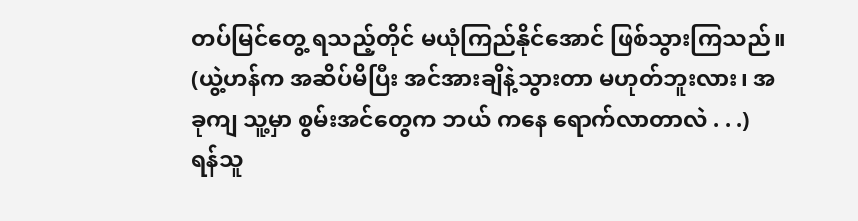တပ်မြင်တွေ့ ရသည့်တိုင် မယုံကြည်နိုင်အောင် ဖြစ်သွားကြသည်။
(ယွဲ့ဟန်က အဆိပ်မိပြီး အင်အားချိနဲ့သွားတာ မဟုတ်ဘူးလား၊ အခုကျ သူ့မှာ စွမ်းအင်တွေက ဘယ် ကနေ ရောက်လာတာလဲ . . .)
ရန်သူ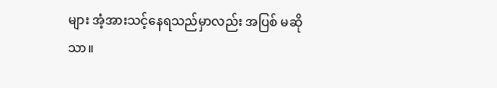များ အံ့အားသင့်နေရသည်မှာလည်း အပြစ် မဆိုသာ။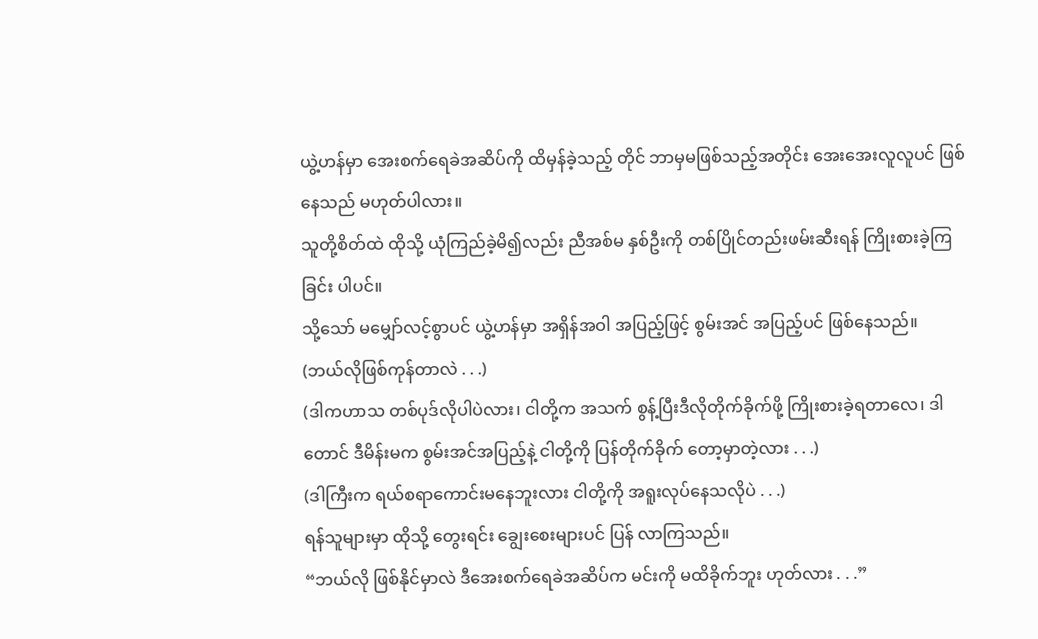ယွဲ့ဟန်မှာ အေးစက်ရေခဲအဆိပ်ကို ထိမှန်ခဲ့သည့် တိုင် ဘာမှမဖြစ်သည့်အတိုင်း အေးအေးလူလူပင် ဖြစ် နေသည် မဟုတ်ပါလား။
သူတို့စိတ်ထဲ ထိုသို့ ယုံကြည်ခဲ့မိ၍လည်း ညီအစ်မ နှစ်ဦးကို တစ်ပြိုင်တည်းဖမ်းဆီးရန် ကြိုးစားခဲ့ကြခြင်း ပါပင်။
သို့သော် မမျှော်လင့်စွာပင် ယွဲ့ဟန်မှာ အရှိန်အဝါ အပြည့်ဖြင့် စွမ်းအင် အပြည့်ပင် ဖြစ်နေသည်။
(ဘယ်လိုဖြစ်ကုန်တာလဲ . . .)
(ဒါကဟာသ တစ်ပုဒ်လိုပါပဲလား၊ ငါတို့က အသက် စွန့်ပြီးဒီလိုတိုက်ခိုက်ဖို့ ကြိုးစားခဲ့ရတာလေ၊ ဒါတောင် ဒီမိန်းမက စွမ်းအင်အပြည့်နဲ့ ငါတို့ကို ပြန်တိုက်ခိုက် တော့မှာတဲ့လား . . .)
(ဒါကြီးက ရယ်စရာကောင်းမနေဘူးလား ငါတို့ကို အရူးလုပ်နေသလိုပဲ . . .)
ရန်သူများမှာ ထိုသို့ တွေးရင်း ချွေးစေးများပင် ပြန် လာကြသည်။
“ဘယ်လို ဖြစ်နိုင်မှာလဲ ဒီအေးစက်ရေခဲအဆိပ်က မင်းကို မထိခိုက်ဘူး ဟုတ်လား . . .”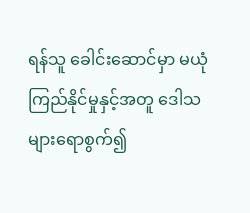ရန်သူ ခေါင်းဆောင်မှာ မယုံကြည်နိုင်မှုနှင့်အတူ ဒေါသများရောစွက်၍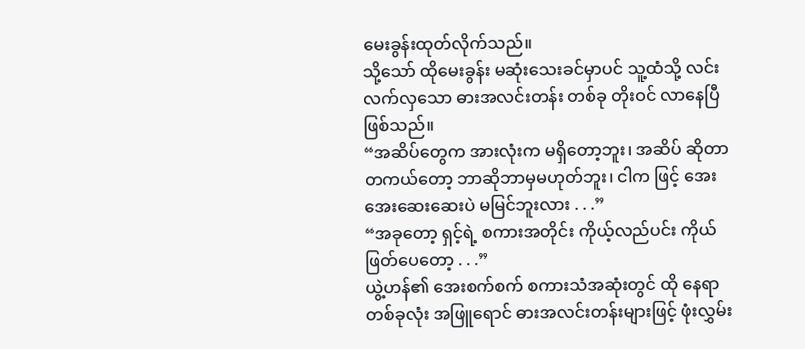မေးခွန်းထုတ်လိုက်သည်။
သို့သော် ထိုမေးခွန်း မဆုံးသေးခင်မှာပင် သူ့ထံသို့ လင်းလက်လှသော ဓားအလင်းတန်း တစ်ခု တိုးဝင် လာနေပြီ ဖြစ်သည်။
“အဆိပ်တွေက အားလုံးက မရှိတော့ဘူး၊ အဆိပ် ဆိုတာ တကယ်တော့ ဘာဆိုဘာမှမဟုတ်ဘူး၊ ငါက ဖြင့် အေးအေးဆေးဆေးပဲ မမြင်ဘူးလား . . .”
“အခုတော့ ရှင့်ရဲ့ စကားအတိုင်း ကိုယ့်လည်ပင်း ကိုယ်ဖြတ်ပေတော့ . . .”
ယွဲ့ဟန်၏ အေးစက်စက် စကားသံအဆုံးတွင် ထို နေရာတစ်ခုလုံး အဖြူရောင် ဓားအလင်းတန်းများဖြင့် ဖုံးလွှမ်း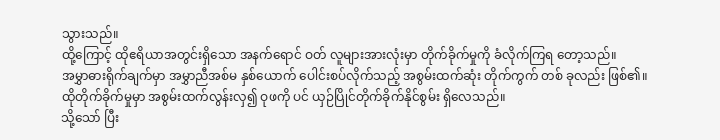သွားသည်။
ထို့ကြောင့် ထိုဧရိယာအတွင်းရှိသော အနက်ရောင် ဝတ် လူများအားလုံးမှာ တိုက်ခိုက်မှုကို ခံလိုက်ကြရ တော့သည်။
အမွှာဓားရိုက်ချက်မှာ အမွှာညီအစ်မ နှစ်ယောက် ပေါင်းစပ်လိုက်သည့် အစွမ်းထက်ဆုံး တိုက်ကွက် တစ် ခုလည်း ဖြစ်၏။
ထိုတိုက်ခိုက်မှုမှာ အစွမ်းထက်လွန်းလှ၍ ဝုဖကို ပင် ယှဉ်ပြိုင်တိုက်ခိုက်နိုင်စွမ်း ရှိလေသည်။
သို့သော် ပြီး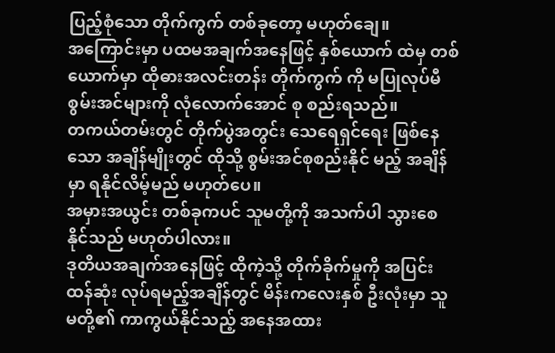ပြည့်စုံသော တိုက်ကွက် တစ်ခုတော့ မဟုတ်ချေ။
အကြောင်းမှာ ပထမအချက်အနေဖြင့် နှစ်ယောက် ထဲမှ တစ်ယောက်မှာ ထိုဓားအလင်းတန်း တိုက်ကွက် ကို မပြုလုပ်မီ စွမ်းအင်များကို လုံလောက်အောင် စု စည်းရသည်။
တကယ်တမ်းတွင် တိုက်ပွဲအတွင်း သေရေရှင်ရေး ဖြစ်နေသော အချိန်မျိုးတွင် ထိုသို့ စွမ်းအင်စုစည်းနိုင် မည့် အချိန်မှာ ရနိုင်လိမ့်မည် မဟုတ်ပေ။
အမှားအယွင်း တစ်ခုကပင် သူမတို့ကို အသက်ပါ သွားစေနိုင်သည် မဟုတ်ပါလား။
ဒုတိယအချက်အနေဖြင့် ထိုကဲ့သို့ တိုက်ခိုက်မှုကို အပြင်းထန်ဆုံး လုပ်ရမည့်အချိန်တွင် မိန်းကလေးနှစ် ဦးလုံးမှာ သူမတို့၏ ကာကွယ်နိုင်သည့် အနေအထား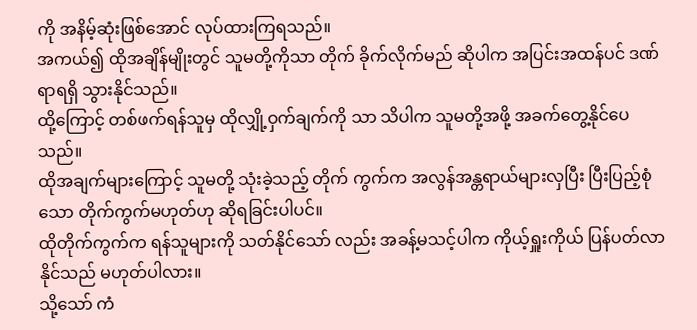ကို အနိမ့်ဆုံးဖြစ်အောင် လုပ်ထားကြရသည်။
အကယ်၍ ထိုအချိန်မျိုးတွင် သူမတို့ကိုသာ တိုက် ခိုက်လိုက်မည် ဆိုပါက အပြင်းအထန်ပင် ဒဏ်ရာရရှိ သွားနိုင်သည်။
ထို့ကြောင့် တစ်ဖက်ရန်သူမှ ထိုလျှို့ဝှက်ချက်ကို သာ သိပါက သူမတို့အဖို့ အခက်တွေ့နိုင်ပေသည်။
ထိုအချက်များကြောင့် သူမတို့ သုံးခဲ့သည့် တိုက် ကွက်က အလွန်အန္တရာယ်များလှပြီး ပြီးပြည့်စုံသော တိုက်ကွက်မဟုတ်ဟု ဆိုရခြင်းပါပင်။
ထိုတိုက်ကွက်က ရန်သူများကို သတ်နိုင်သော် လည်း အခန့်မသင့်ပါက ကိုယ့်ရှူးကိုယ် ပြန်ပတ်လာ နိုင်သည် မဟုတ်ပါလား။
သို့သော် ကံ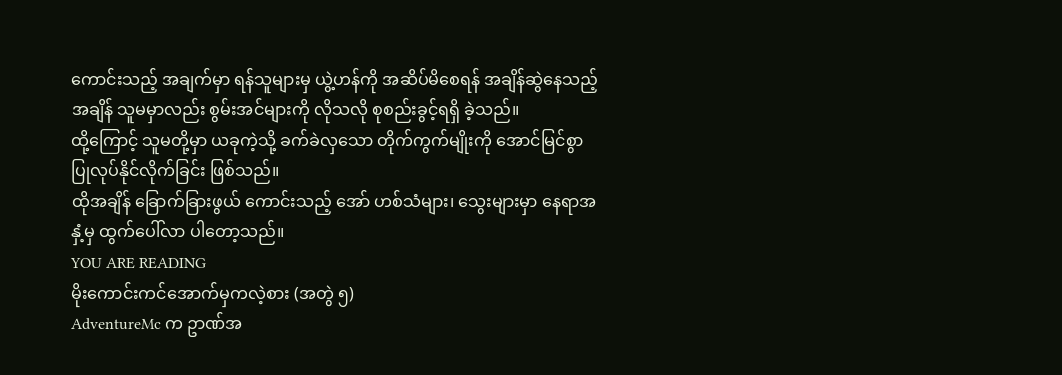ကောင်းသည့် အချက်မှာ ရန်သူများမှ ယွဲ့ဟန်ကို အဆိပ်မိစေရန် အချိန်ဆွဲနေသည့်အချိန် သူမမှာလည်း စွမ်းအင်များကို လိုသလို စုစည်းခွင့်ရရှိ ခဲ့သည်။
ထို့ကြောင့် သူမတို့မှာ ယခုကဲ့သို့ ခက်ခဲလှသော တိုက်ကွက်မျိုးကို အောင်မြင်စွာ ပြုလုပ်နိုင်လိုက်ခြင်း ဖြစ်သည်။
ထိုအချိန် ခြောက်ခြားဖွယ် ကောင်းသည့် အော် ဟစ်သံများ၊ သွေးများမှာ နေရာအနှံ့မှ ထွက်ပေါ်လာ ပါတော့သည်။
YOU ARE READING
မိုးကောင်းကင်အောက်မှကလဲ့စား (အတွဲ ၅)
AdventureMc က ဥာဏ်အ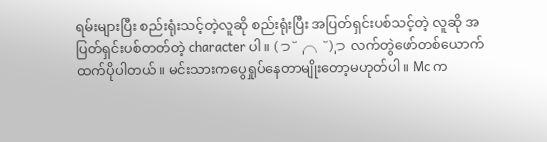ရမ်းများပြီး စည်းရုံးသင့်တဲ့လူဆို စည်းရုံးပြီး အပြတ်ရှင်းပစ်သင့်တဲ့ လူဆို အပြတ်ရှင်းပစ်တတ်တဲ့ character ပါ။ (っ˘̩╭╮˘̩)っ လက်တွဲဖော်တစ်ယောက်ထက်ပိုပါတယ်။ မင်းသားကပွေရှုပ်နေတာမျိုးတော့မဟုတ်ပါ။ Mc က